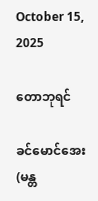October 15, 2025

တောဘုရင်

ခင်မောင်အေး(မန္တ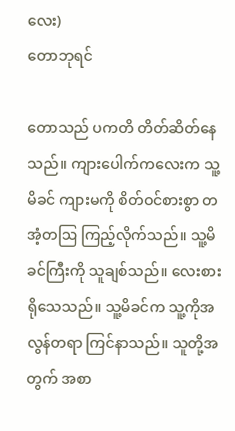လေး)
တောဘုရင်

တောသည် ပကတိ တိတ်ဆိတ်နေသည်။ ကျားပေါက်ကလေးက သူ့မိခင် ကျားမကို စိတ်ဝင်စားစွာ တအံ့တဩ ကြည့်လိုက်သည်။ သူ့မိခင်ကြီးကို သူချစ်သည်။ လေးစားရိုသေသည်။ သူ့မိခင်က သူ့ကိုအလွန်တရာ ကြင်နာသည်။ သူတို့အတွက် အစာ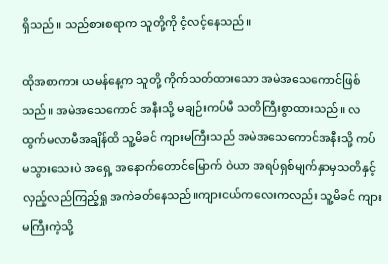ရှိသည်။ သည်စားစရာက သူတို့ကို ငံ့လင့်နေသည်။

ထိုအစာကား ယမန်နေ့က သူတို့ ကိုက်သတ်ထားသော အမဲအသေကောင်ဖြစ်သည်။ အမဲအသေကောင် အနီးသို့ မချဉ်းကပ်မီ သတိကြီးစွာထားသည်။ လထွက်မလာမီအချိန်ထိ သူ့မိခင် ကျားမကြီးသည် အမဲအသေကောင်အနီးသို့ ကပ်မသွားသေးပဲ အရှေ့ အနောက်တောင်မြောက် ဝဲယာ အရပ်ရှစ်မျက်နှာမှသတိနှင့် လှည့်လည်ကြည့်ရှု အကဲခတ်နေသည်။ကျားငယ်ကလေးကလည်း သူ့မိခင် ကျားမကြီးကဲ့သို့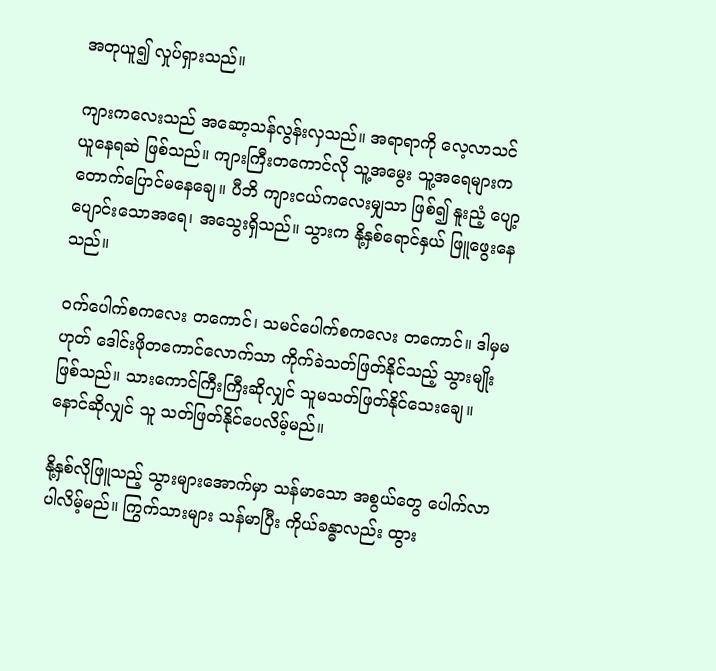အတုယူ၍ လှုပ်ရှားသည်။

ကျားကလေးသည် အဆော့သန်လွန်းလှသည်။ အရာရာကို လေ့လာသင်ယူနေရဆဲ ဖြစ်သည်။ ကျားကြီးတကောင်လို သူ့အမွေး သူ့အရေများက တောက်ပြောင်မနေချေ။ ပီဘိ ကျားငယ်ကလေးမျှသာ ဖြစ်၍ နူးညံ့ ပျော့ပျောင်းသောအရေ၊ အသွေးရှိသည်။ သွားက နို့နှစ်ရောင်နှယ် ဖြူဖွေးနေသည်။

ဝက်ပေါက်စကလေး တကောင်၊ သမင်ပေါက်စကလေး တကောင်။ ဒါမှမဟုတ် ဒေါင်းဖိုတကောင်လောက်သာ ကိုက်ခဲသတ်ဖြတ်နိုင်သည့် သွားမျိုးဖြစ်သည်။ သားကောင်ကြီးကြီးဆိုလျှင် သူမသတ်ဖြတ်နိုင်သေးချေ။ နောင်ဆိုလျှင် သူ သတ်ဖြတ်နိုင်ပေလိမ့်မည်။

နို့နှစ်လိုဖြူသည့် သွားများအောက်မှာ သန်မာသော အစွယ်တွေ ပေါက်လာပါလိမ့်မည်။ ကြွက်သားများ သန်မာပြီး ကိုယ်ခန္ဓာလည်း ထွား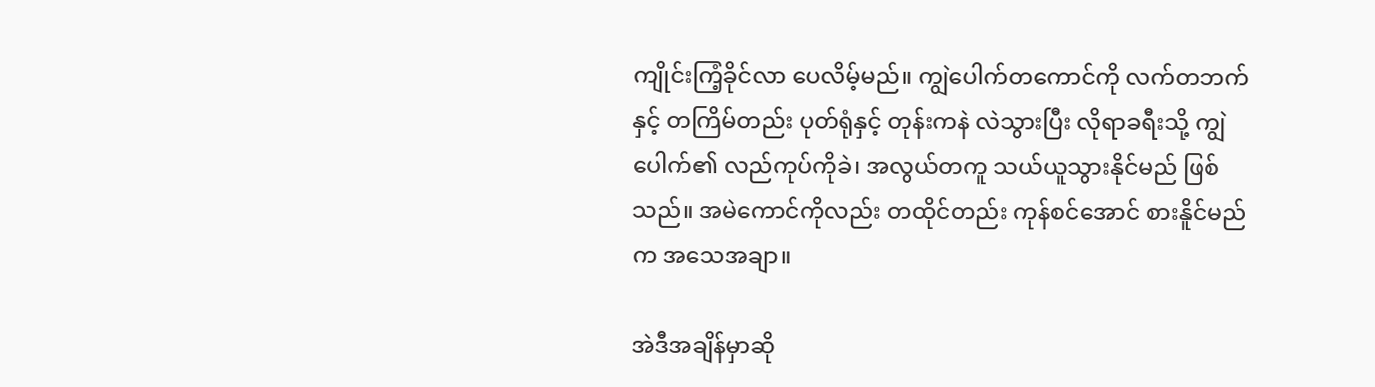ကျိုင်းကြံ့ခိုင်လာ ပေလိမ့်မည်။ ကျွဲပေါက်တကောင်ကို လက်တဘက်နှင့် တကြိမ်တည်း ပုတ်ရုံနှင့် တုန်းကနဲ လဲသွားပြီး လိုရာခရီးသို့ ကျွဲပေါက်၏ လည်ကုပ်ကိုခဲ၊ အလွယ်တကူ သယ်ယူသွားနိုင်မည် ဖြစ်သည်။ အမဲကောင်ကိုလည်း တထိုင်တည်း ကုန်စင်အောင် စားနိူင်မည်က အသေအချာ။

အဲဒီအချိန်မှာဆို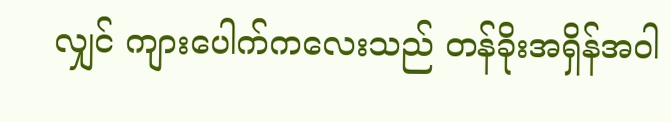လျှင် ကျားပေါက်ကလေးသည် တန်ခိုးအရှိန်အဝါ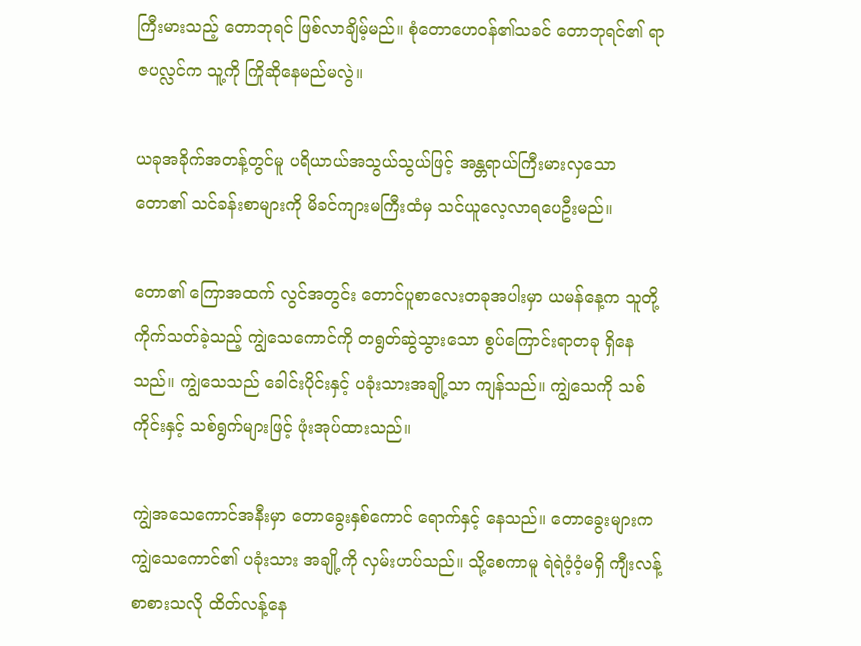ကြီးမားသည့် တောဘုရင် ဖြစ်လာချိမ့်မည်။ စုံတောဟေဝန်၏သခင် တောဘုရင်၏ ရာဇပလ္လင်က သူ့ကို ကြိုဆိုနေမည်မလွဲ။

ယခုအခိုက်အတန့်တွင်မူ ပရိယာယ်အသွယ်သွယ်ဖြင့် အန္တရာယ်ကြီးမားလှသော တော၏ သင်ခန်းစာများကို မိခင်ကျားမကြီးထံမှ သင်ယူလေ့လာရပေဦးမည်။

တော၏ ကြောအထက် လွင်အတွင်း တောင်ပူစာလေးတခုအပါးမှာ ယမန်နေ့က သူတို့ကိုက်သတ်ခဲ့သည့် ကျွဲသေကောင်ကို တရွတ်ဆွဲသွားသော စွပ်ကြောင်းရာတခု ရှိနေသည်။ ကျွဲသေသည် ခေါင်းပိုင်းနှင့် ပခုံးသားအချို့သာ ကျန်သည်။ ကျွဲသေကို သစ်ကိုင်းနှင့် သစ်ရွက်များဖြင့် ဖုံးအုပ်ထားသည်။

ကျွဲအသေကောင်အနီးမှာ တောခွေးနှစ်ကောင် ရောက်နှင့် နေသည်။ တောခွေးများက ကျွဲသေကောင်၏ ပခုံးသား အချို့ကို လှမ်းဟပ်သည်။ သို့စေကာမူ ရဲရဲဝံ့ဝံ့မရှိ ကျီးလန့် စာစားသလို ထိတ်လန့်နေ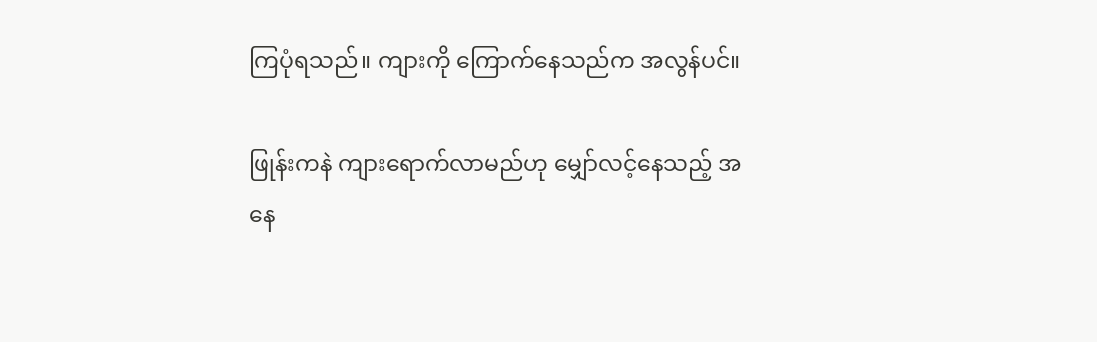ကြပုံရသည်။ ကျားကို ကြောက်နေသည်က အလွန်ပင်။

ဖြုန်းကနဲ ကျားရောက်လာမည်ဟု မျှော်လင့်နေသည့် အနေ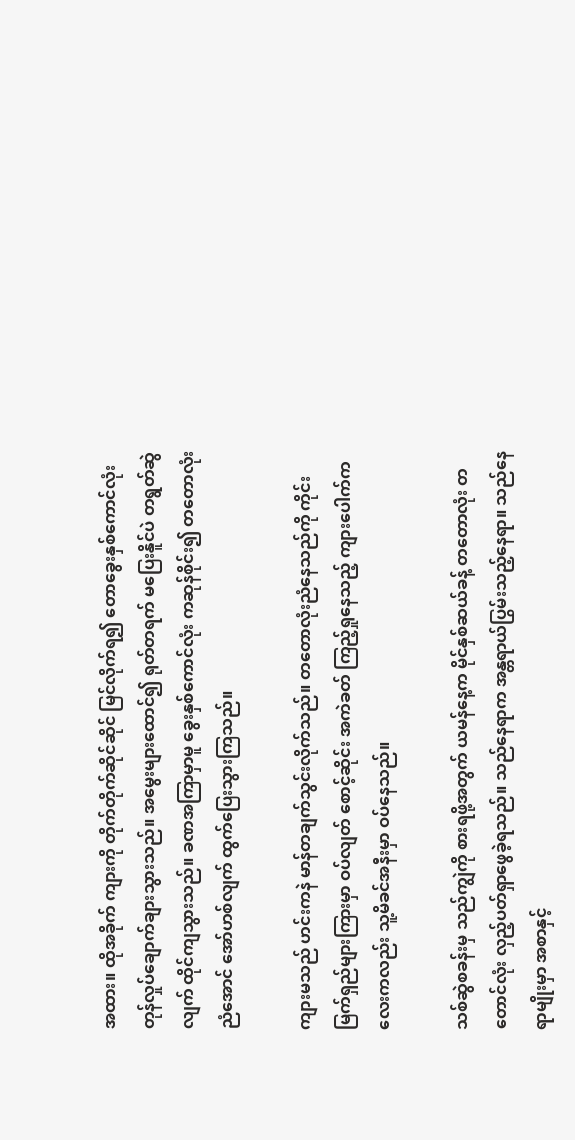အထား။ ထိုအခိုက် ကျားကို တိုက်တိုက်ဆိုင်ဆိုင် မြင်လိုက်ရ၍ တောခွေးနှစ်ကောင်လုံး တုန်လှုပ်ချောက်ချားသွားသည်။ အမွေးများထောင်၍ ရုတ်တရက် မပြေးနိူင်ပဲ တရွတ်ဆွဲလျက် ထိုင်ကျသွားသည်။ ခဏအကြာမှာမူ ခွေးနှစ်ကောင်လုံး ကဆုန်စိုင်း၍ တတောလုံးညံအောင် အော်ဟစ်လျက် ထွက်ပြေးသွားကြသည်။

ကျားမသည် ဟင်းကနဲ မာန်တချက်သွင်းလိုက်သည်။ တတောလုံးညံနေသည်ကို ကိုင်းမြက်ရှည်များကြားမှာ ဝပ်လျတ် စောင့်ဆိုင်း အကဲခတ် ကြည့်ရှုနေသည့် ကျားပေါက်ကလေးကလည်း သူ့မိခင်အနီးမှာ ဝပ်နေသည်။

သစ်ဆွဲစခန်းမှ သည်ကျွဲကို စားရဖို့အတွက် ယမန်နေ့က မိုင်နှစ်ဆယ်ခန့် တတောလုံး တတောင်လုံး လှည့်ပတ်ရှာဖွေခဲ့ရသည်။ သည်နေရာက အန္တရာယ်ပြွမ်းသည့်နေရာ။ သည်နေရာမျိုးမှာ အစာနှင့်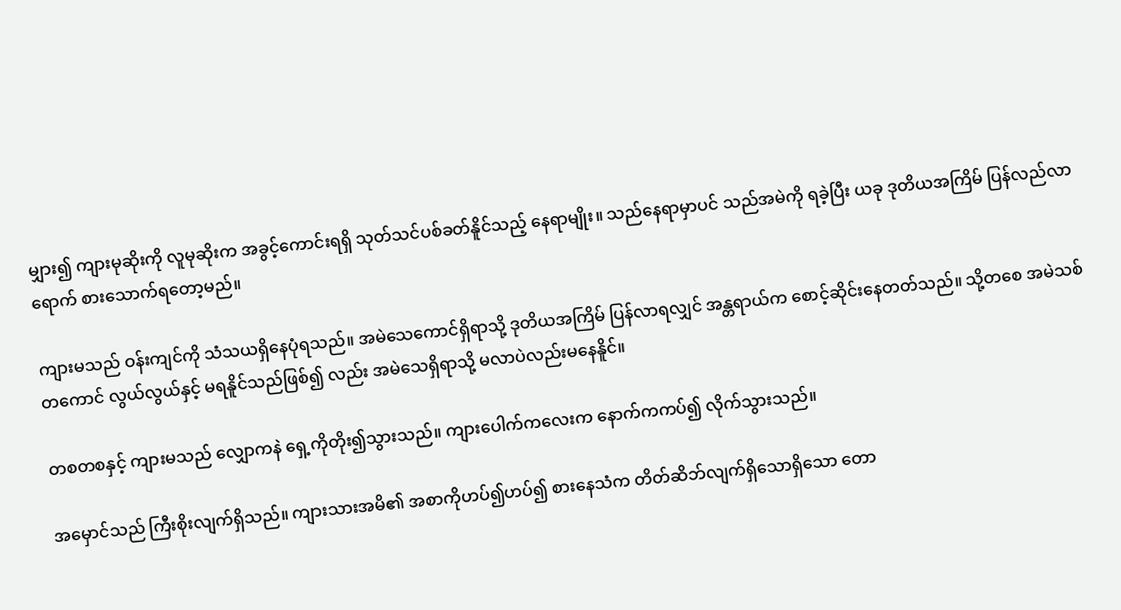မျှား၍ ကျားမုဆိုးကို လူမုဆိုးက အခွင့်ကောင်းရရှိ သုတ်သင်ပစ်ခတ်နိူင်သည့် နေရာမျိုး။ သည်နေရာမှာပင် သည်အမဲကို ရခဲ့ပြီး ယခု ဒုတိယအကြိမ် ပြန်လည်လာရောက် စားသောက်ရတော့မည်။

ကျားမသည် ဝန်းကျင်ကို သံသယရှိနေပုံရသည်။ အမဲသေကောင်ရှိရာသို့ ဒုတိယအကြိမ် ပြန်လာရလျှင် အန္တရာယ်က စောင့်ဆိုင်းနေတတ်သည်။ သို့တစေ အမဲသစ်တကောင် လွယ်လွယ်နှင့် မရနိူင်သည်ဖြစ်၍ လည်း အမဲသေရှိရာသို့ မလာပဲလည်းမနေနိူင်။

တစတစနှင့် ကျားမသည် လျှောကနဲ ရှေ့ကိုတိုး၍သွားသည်။ ကျားပေါက်ကလေးက နောက်ကကပ်၍ လိုက်သွားသည်။

အမှောင်သည် ကြီးစိုးလျက်ရှိသည်။ ကျားသားအမိ၏ အစာကိုဟပ်၍ဟပ်၍ စားနေသံက တိတ်ဆိဘ်လျက်ရှိသောရှိသော တော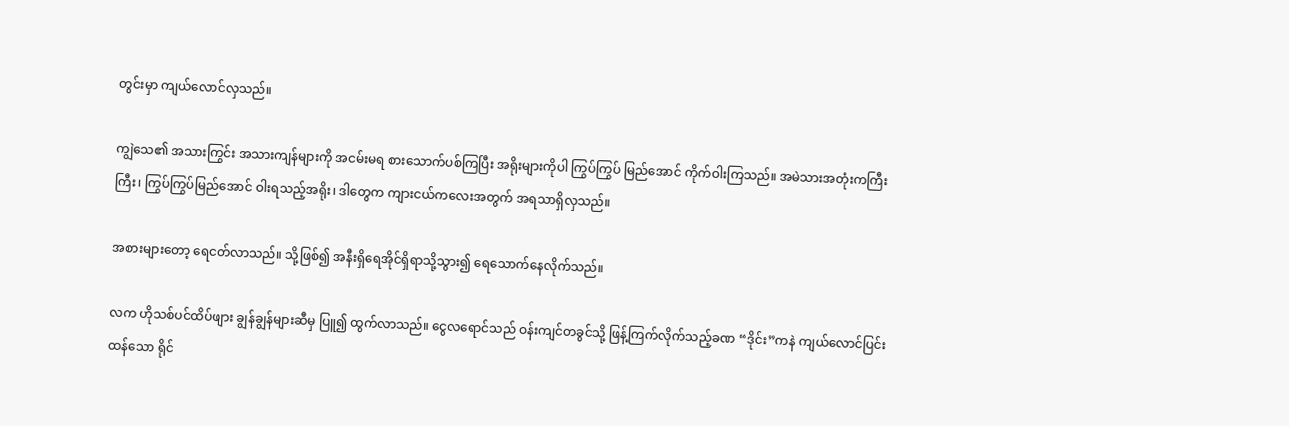တွင်းမှာ ကျယ်လောင်လှသည်။

ကျွဲသေ၏ အသားကြွင်း အသားကျန်များကို အငမ်းမရ စားသောက်ပစ်ကြပြီး အရိုးများကိုပါ ကြွပ်ကြွပ် မြည်အောင် ကိုက်ဝါးကြသည်။ အမဲသားအတုံးကကြီးကြီး၊ ကြွပ်ကြွပ်မြည်အောင် ဝါးရသည့်အရိုး၊ ဒါတွေက ကျားငယ်ကလေးအတွက် အရသာရှိလှသည်။

အစားများတော့ ရေငတ်လာသည်။ သို့ဖြစ်၍ အနီးရှိရေအိုင်ရှိရာသို့သွား၍ ရေသောက်နေလိုက်သည်။

လက ဟိုသစ်ပင်ထိပ်ဖျား ချွန်ချွန်များဆီမှ ပြူ၍ ထွက်လာသည်။ ငွေလရောင်သည် ဝန်းကျင်တခွင်သို့ ဖြန့်ကြက်လိုက်သည့်ခဏ “ဒိုင်း”ကနဲ ကျယ်လောင်ပြင်းထန်သော ရိုင်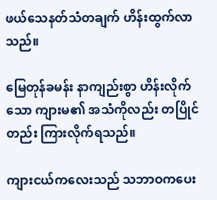ဖယ်သေနတ်သံတချက် ဟိန်းထွက်လာသည်။

မြေတုန်ခမန်း နာကျည်းစွာ ဟိန်းလိုက်သော ကျားမ၏ အသံကိုလည်း တပြိုင်တည်း ကြားလိုက်ရသည်။

ကျားငယ်ကလေးသည် သဘာဝကပေး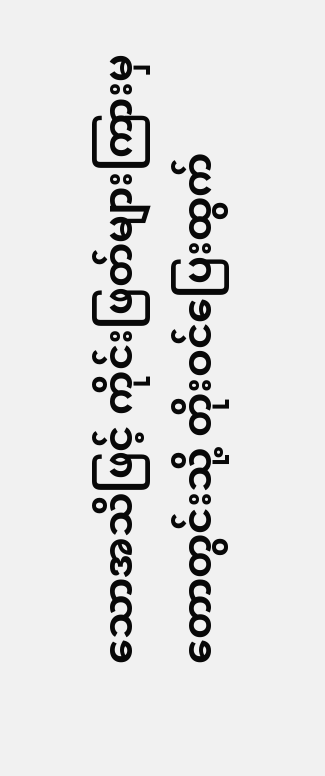သောအသိဖြင့် ကိုင်းဖြတ်များကြားမှ တောတွင်းသို့ တိုးဝင်ပြေးထွက်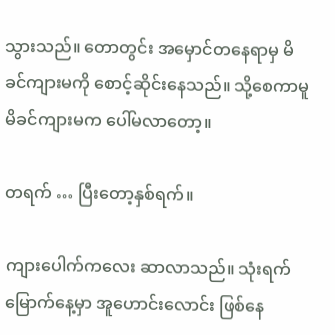သွားသည်။ တောတွင်း အမှောင်တနေရာမှ မိခင်ကျားမကို စောင့်ဆိုင်းနေသည်။ သို့စေကာမူ မိခင်ကျားမက ပေါ်မလာတော့။

တရက် … ပြီးတော့နှစ်ရက်။

ကျားပေါက်ကလေး ဆာလာသည်။ သုံးရက်မြောက်နေ့မှာ အူဟောင်းလောင်း ဖြစ်နေ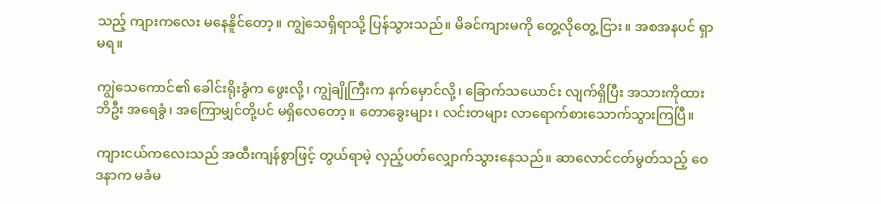သည့် ကျားကလေး မနေနိူင်တော့။ ကျွဲသေရှိရာသို့ ပြန်သွားသည်။ မိခင်ကျားမကို တွေ့လိုတွေ့ ငြား။ အစအနပင် ရှာမရ။

ကျွဲသေကောင်၏ ခေါင်းရိုးခွံက ဖွေးလို့၊ ကျွဲချိုကြီးက နက်မှောင်လို့၊ ခြောက်သယောင်း လျက်ရှိပြီး အသားကိုထားဘိဦး အရေခွံ၊ အကြောမျှင်တို့ပင် မရှိလေတော့။ တောခွေးများ၊ လင်းတများ လာရောက်စားသောက်သွားကြပြီ။

ကျားငယ်ကလေးသည် အထီးကျန်စွာဖြင့် တွယ်ရာမဲ့ လှည့်ပတ်လျှောက်သွားနေသည်။ ဆာလောင်ငတ်မွတ်သည့် ဝေဒနာက မခံမ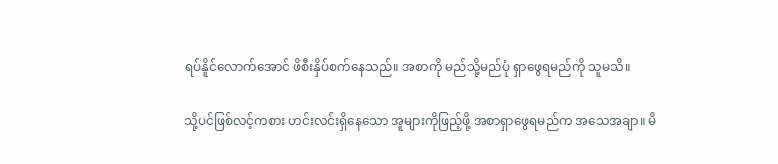ရပ်နိူင်လောက်အောင် ဖိစီးနှိပ်စက်နေသည်။ အစာကို မည်သို့မည်ပုံ ရှာဖွေရမည်ကို သူမသိ။

သို့ပင်ဖြစ်လင့်ကစား ဟင်းလင်းရှိနေသော အူများကိုဖြည့်ဖို့ အစာရှာဖွေရမည်က အသေအချာ။ မိ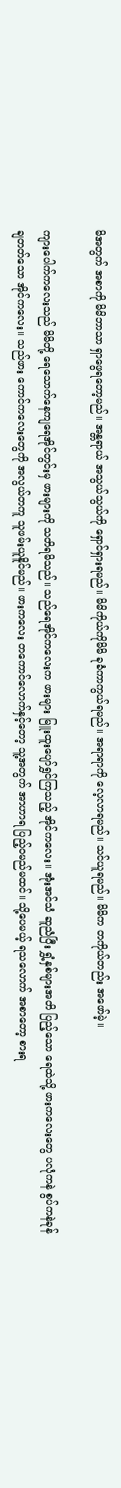မိအတွက် အစာကို မိမိဘာသာ ရှာဖွေရတော့မည်။ အန္တရာယ် အသွယ်သွယ်ကို ရှောင်ရှားရမည်။ မိမိကိုယ်ကိုမိမိ ခုခံကာကွယ်ရမည်။ အရာရာကို လေ့လာရမည်။ သင်ယူရမည်။ မိမိက တကိုယ်တည်း အဖော်မဲ့။

ကျားပေါက်ကလေးသည် မိမိတို့ ရေသောက်နေကျရေအိုင်တွင်းမှ ဖားများကို သတိရမိသည်။ သည်ရေအိုင်ကလေးက ဖားများ မြူးထူးပျော်ရွှင်ကြသည့် အိုင်ကလေး။ အုံးအင်သံ ဆူညံပြီး ရွှံ့နှစ်များအတိ ပြည့်သော ရေထဲသို့ ဖားကလေးတွေ ပလုံကနဲ စွပ်ကနဲခုန်ချတတ်သော အိုင်ကလေး။ သည်ဖား ကောင်ကလေးတွေကို အလွယ်တကူ သူဖမ်းယူနိူင်မည်။ ဖားကလေး တကောင်လောက်နှင့်တော့ သူ့အတွက် အာဟာရ ပြည့်ဝမည်မထင်။ သို့ပေမယ့် ရသလောက် အစာတော့ စားရ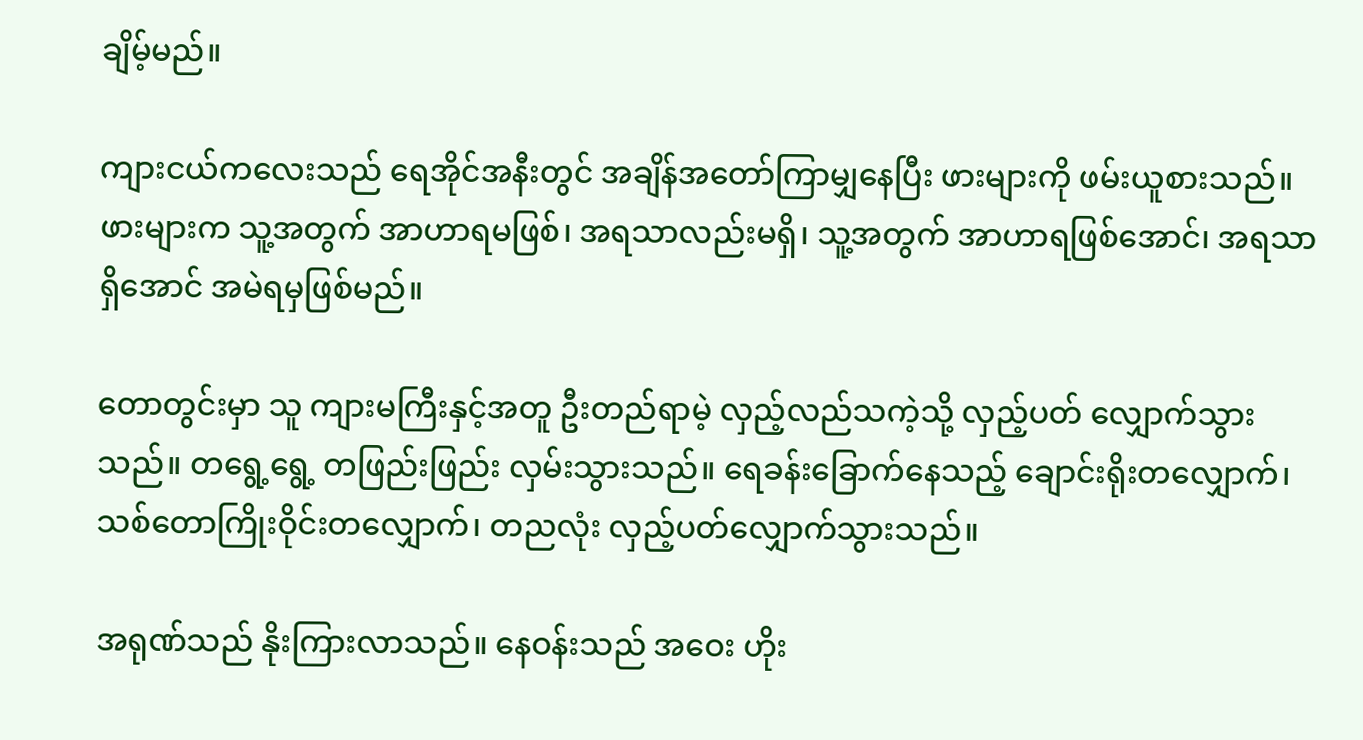ချိမ့်မည်။

ကျားငယ်ကလေးသည် ရေအိုင်အနီးတွင် အချိန်အတော်ကြာမျှနေပြီး ဖားများကို ဖမ်းယူစားသည်။ ဖားများက သူ့အတွက် အာဟာရမဖြစ်၊ အရသာလည်းမရှိ၊ သူ့အတွက် အာဟာရဖြစ်အောင်၊ အရသာရှိအောင် အမဲရမှဖြစ်မည်။

တောတွင်းမှာ သူ ကျားမကြီးနှင့်အတူ ဦးတည်ရာမဲ့ လှည့်လည်သကဲ့သို့ လှည့်ပတ် လျှောက်သွားသည်။ တရွေ့ရွေ့ တဖြည်းဖြည်း လှမ်းသွားသည်။ ရေခန်းခြောက်နေသည့် ချောင်းရိုးတလျှောက်၊ သစ်တောကြိုးဝိုင်းတလျှောက်၊ တညလုံး လှည့်ပတ်လျှောက်သွားသည်။

အရုဏ်သည် နိုးကြားလာသည်။ နေဝန်းသည် အဝေး ဟိုး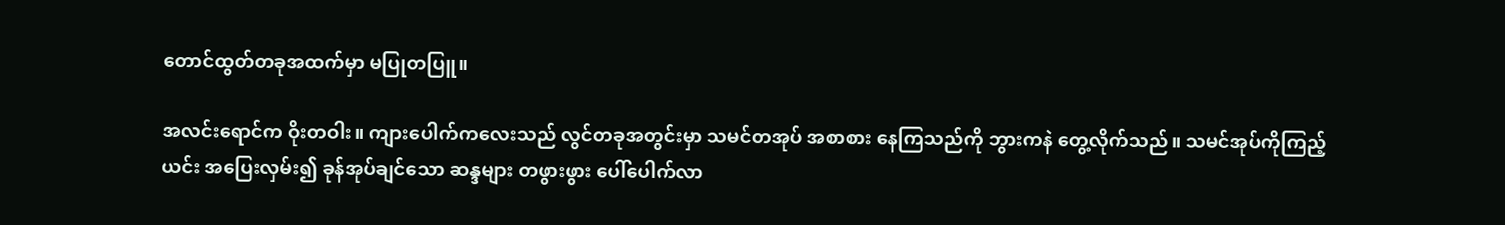တောင်ထွတ်တခုအထက်မှာ မပြုတပြူ။

အလင်းရောင်က ဝိုးတဝါး။ ကျားပေါက်ကလေးသည် လွင်တခုအတွင်းမှာ သမင်တအုပ် အစာစား နေကြသည်ကို ဘွားကနဲ တွေ့လိုက်သည်။ သမင်အုပ်ကိုကြည့်ယင်း အပြေးလှမ်း၍ ခုန်အုပ်ချင်သော ဆန္ဒများ တဖွားဖွား ပေါ်ပေါက်လာ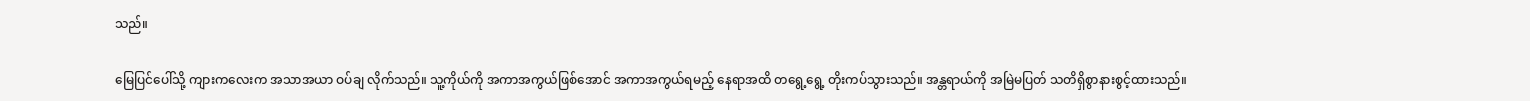သည်။

မြေပြင်ပေါ်သို့ ကျားကလေးက အသာအယာ ဝပ်ချ လိုက်သည်။ သူ့ကိုယ်ကို အကာအကွယ်ဖြစ်အောင် အကာအကွယ်ရမည့် နေရာအထိ တရွေ့ရွေ့ တိုးကပ်သွားသည်။ အန္တရာယ်ကို အမြဲမပြတ် သတိရှိစွာနားစွင့်ထားသည်။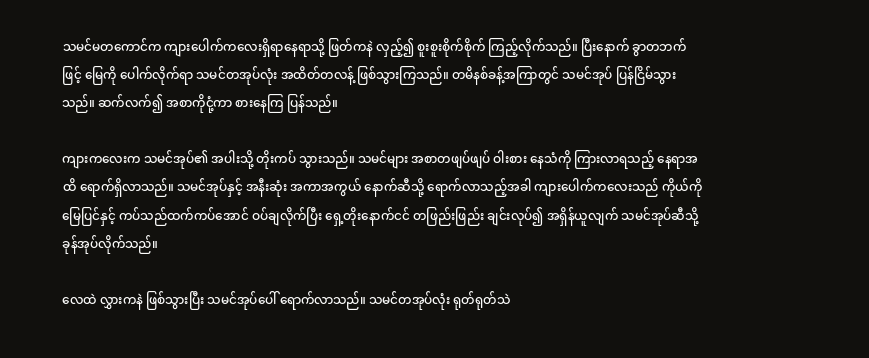သမင်မတကောင်က ကျားပေါက်ကလေးရှိရာနေရာသို့ ဖြတ်ကနဲ လှည့်၍ စူးစူးစိုက်စိုက် ကြည့်လိုက်သည်။ ပြီးနောက် ခွာတဘက်ဖြင့် မြေကို ပေါက်လိုက်ရာ သမင်တအုပ်လုံး အထိတ်တလန့် ဖြစ်သွားကြသည်။ တမိနစ်ခန့်အကြာတွင် သမင်အုပ် ပြန်ငြိမ်သွားသည်။ ဆက်လက်၍ အစာကိုငုံ့ကာ စားနေကြ ပြန်သည်။

ကျားကလေးက သမင်အုပ်၏ အပါးသို့ တိုးကပ် သွားသည်။ သမင်များ အစာတဖျပ်ဖျပ် ဝါးစား နေသံကို ကြားလာရသည့် နေရာအထိ ရောက်ရှိလာသည်။ သမင်အုပ်နှင့် အနီးဆုံး အကာအကွယ် နောက်ဆီသို့ ရောက်လာသည့်အခါ ကျားပေါက်ကလေးသည် ကိုယ်ကို မြေပြင်နှင့် ကပ်သည်ထက်ကပ်အောင် ဝပ်ချလိုက်ပြီး ရှေ့တိုးနောက်ငင် တဖြည်းဖြည်း ချင်းလုပ်၍ အရှိန်ယူလျက် သမင်အုပ်ဆီသို့ ခုန်အုပ်လိုက်သည်။

လေထဲ လွှားကနဲ ဖြစ်သွားပြီး သမင်အုပ်ပေါ် ရောက်လာသည်။ သမင်တအုပ်လုံး ရုတ်ရုတ်သဲ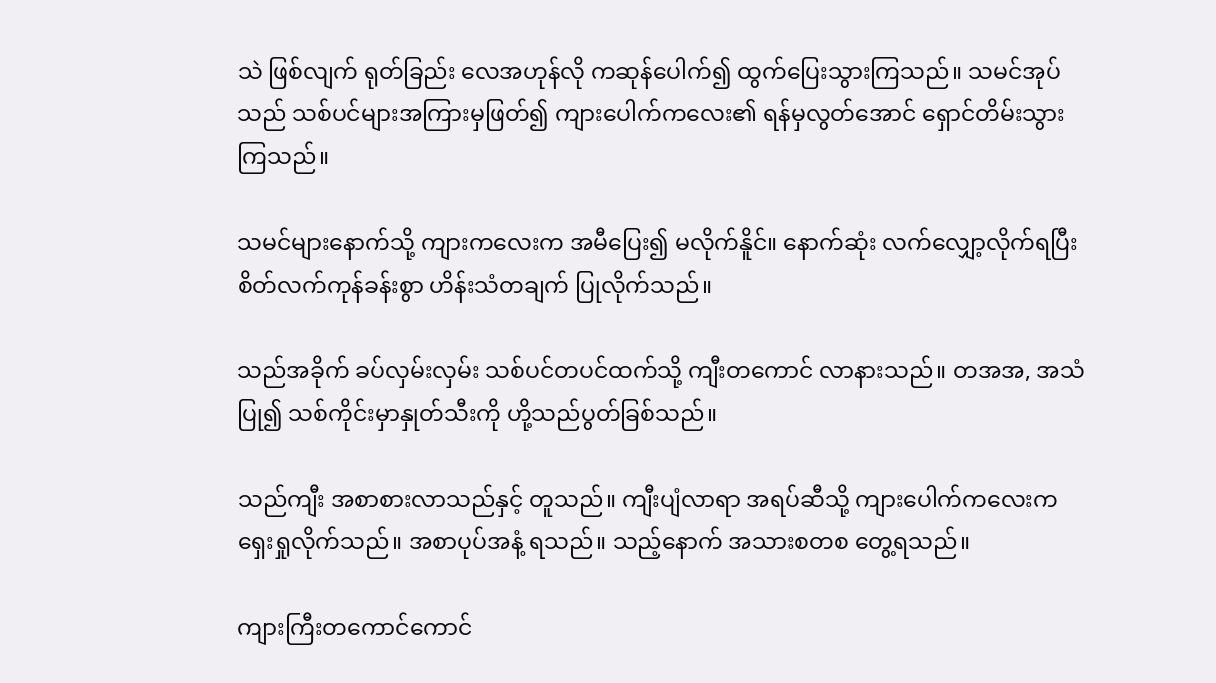သဲ ဖြစ်လျက် ရုတ်ခြည်း လေအဟုန်လို ကဆုန်ပေါက်၍ ထွက်ပြေးသွားကြသည်။ သမင်အုပ်သည် သစ်ပင်များအကြားမှဖြတ်၍ ကျားပေါက်ကလေး၏ ရန်မှလွတ်အောင် ရှောင်တိမ်းသွားကြသည်။

သမင်များနောက်သို့ ကျားကလေးက အမီပြေး၍ မလိုက်နိူင်။ နောက်ဆုံး လက်လျှော့လိုက်ရပြီး စိတ်လက်ကုန်ခန်းစွာ ဟိန်းသံတချက် ပြုလိုက်သည်။

သည်အခိုက် ခပ်လှမ်းလှမ်း သစ်ပင်တပင်ထက်သို့ ကျီးတကောင် လာနားသည်။ တအအ, အသံပြု၍ သစ်ကိုင်းမှာနှုတ်သီးကို ဟို့သည်ပွတ်ခြစ်သည်။

သည်ကျီး အစာစားလာသည်နှင့် တူသည်။ ကျီးပျံလာရာ အရပ်ဆီသို့ ကျားပေါက်ကလေးက ရှေးရှုလိုက်သည်။ အစာပုပ်အနံ့ ရသည်။ သည့်နောက် အသားစတစ တွေ့ရသည်။

ကျားကြီးတကောင်ကောင်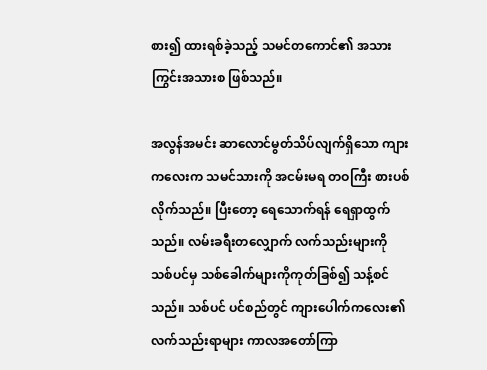စား၍ ထားရစ်ခဲ့သည့် သမင်တကောင်၏ အသားကြွင်းအသားစ ဖြစ်သည်။

အလွန်အမင်း ဆာလောင်မွတ်သိပ်လျက်ရှိသော ကျားကလေးက သမင်သားကို အငမ်းမရ တဝကြီး စားပစ်လိုက်သည်။ ပြီးတော့ ရေသောက်ရန် ရေရှာထွက်သည်။ လမ်းခရီးတလျှောက် လက်သည်းများကို သစ်ပင်မှ သစ်ခေါက်များကိုကုတ်ခြစ်၍ သန့်စင်သည်။ သစ်ပင် ပင်စည်တွင် ကျားပေါက်ကလေး၏ လက်သည်းရာများ ကာလအတော်ကြာ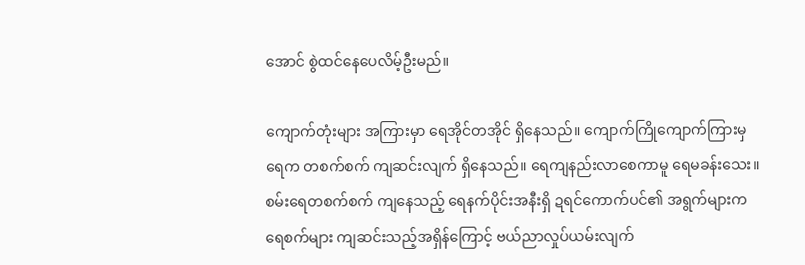အောင် စွဲထင်နေပေလိမ့်ဦးမည်။

ကျောက်တုံးများ အကြားမှာ ရေအိုင်တအိုင် ရှိနေသည်။ ကျောက်ကြိုကျောက်ကြားမှ ရေက တစက်စက် ကျဆင်းလျက် ရှိနေသည်။ ရေကျနည်းလာစေကာမူ ရေမခန်းသေး။ စမ်းရေတစက်စက် ကျနေသည့် ရေနက်ပိုင်းအနီးရှိ ဍရင်ကောက်ပင်၏ အရွက်များက ရေစက်များ ကျဆင်းသည့်အရှိန်ကြောင့် ဗယ်ညာလှုပ်ယမ်းလျက်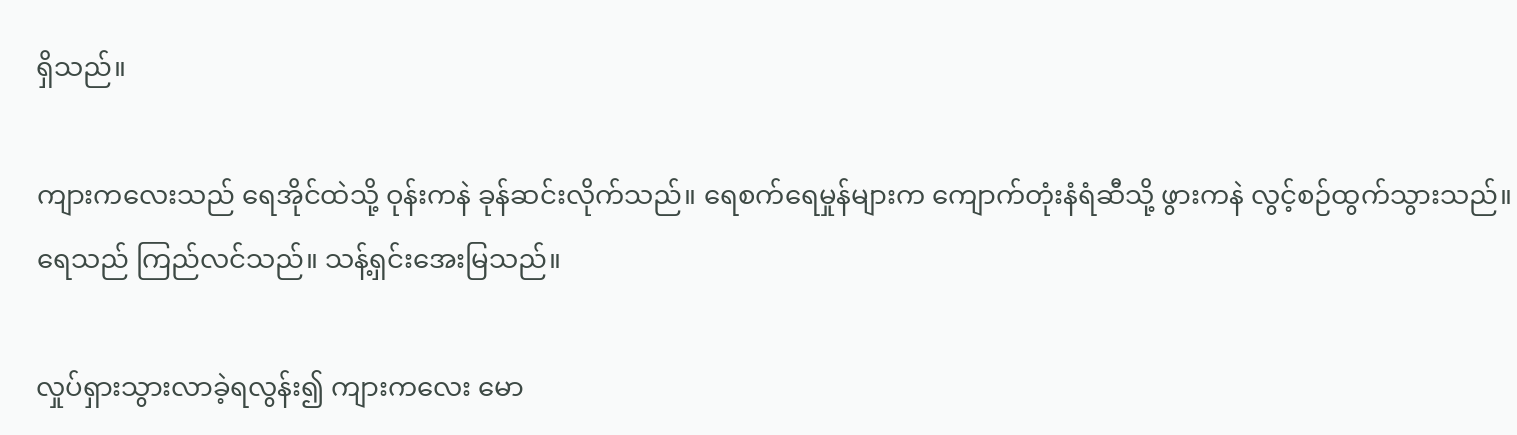ရှိသည်။

ကျားကလေးသည် ရေအိုင်ထဲသို့ ဝုန်းကနဲ ခုန်ဆင်းလိုက်သည်။ ရေစက်ရေမှုန်များက ကျောက်တုံးနံရံဆီသို့ ဖွားကနဲ လွင့်စဉ်ထွက်သွားသည်။ ရေသည် ကြည်လင်သည်။ သန့်ရှင်းအေးမြသည်။

လှုပ်ရှားသွားလာခဲ့ရလွန်း၍ ကျားကလေး မော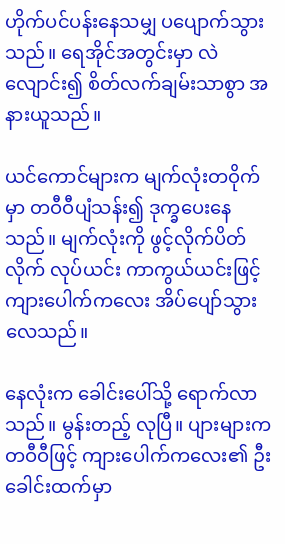ဟိုက်ပင်ပန်းနေသမျှ ပပျောက်သွားသည်။ ရေအိုင်အတွင်းမှာ လဲလျောင်း၍ စိတ်လက်ချမ်းသာစွာ အနားယူသည်။

ယင်ကောင်များက မျက်လုံးတဝိုက်မှာ တဝီဝီပျံသန်း၍ ဒုက္ခပေးနေသည်။ မျက်လုံးကို ဖွင့်လိုက်ပိတ်လိုက် လုပ်ယင်း ကာကွယ်ယင်းဖြင့် ကျားပေါက်ကလေး အိပ်ပျော်သွားလေသည်။

နေလုံးက ခေါင်းပေါ်သို့ ရောက်လာသည်။ မွန်းတည့် လုပြီ။ ပျားများက တဝီဝီဖြင့် ကျားပေါက်ကလေး၏ ဦးခေါင်းထက်မှာ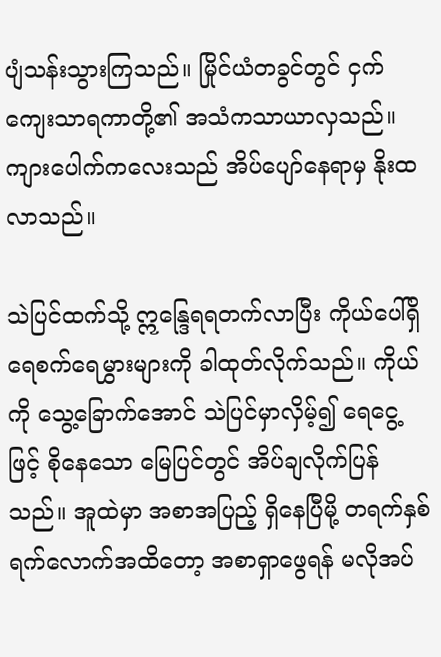ပျံသန်းသွားကြသည်။ မြိုင်ယံတခွင်တွင် ငှက်ကျေးသာရကာတို့၏ အသံကသာယာလှသည်။ ကျားပေါက်ကလေးသည် အိပ်ပျော်နေရာမှ နိုးထလာသည်။

သဲပြင်ထက်သို့ ဣန္ဒြေရရတက်လာပြီး ကိုယ်ပေါ်ရှိ ရေစက်ရေမွှားများကို ခါထုတ်လိုက်သည်။ ကိုယ်ကို သွေ့ခြောက်အောင် သဲပြင်မှာလှိမ့်၍ ရေငွေ့ ဖြင့် စိုနေသော မြေပြင်တွင် အိပ်ချလိုက်ပြန်သည်။ အူထဲမှာ အစာအပြည့် ရှိနေပြီမို့ တရက်နှစ်ရက်လောက်အထိတော့ အစာရှာဖွေရန် မလိုအပ်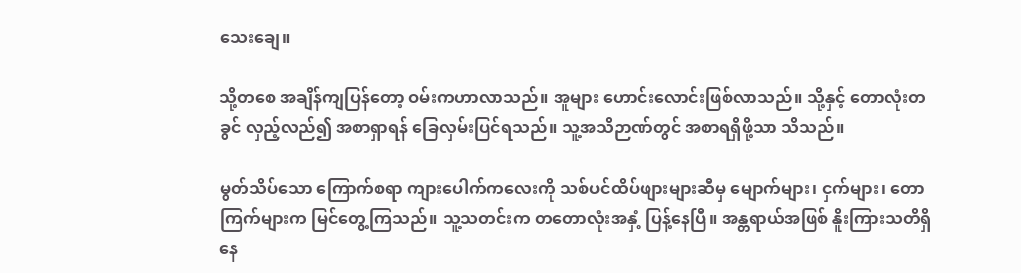သေးချေ။

သို့တစေ အချိန်ကျပြန်တော့ ဝမ်းကဟာလာသည်။ အူများ ဟောင်းလောင်းဖြစ်လာသည်။ သို့နှင့် တောလုံးတခွင် လှည့်လည်၍ အစာရှာရန် ခြေလှမ်းပြင်ရသည်။ သူ့အသိဉာဏ်တွင် အစာရရှိဖို့သာ သိသည်။

မွတ်သိပ်သော ကြောက်စရာ ကျားပေါက်ကလေးကို သစ်ပင်ထိပ်ဖျားများဆီမှ မျောက်များ၊ ငှက်များ၊ တောကြက်များက မြင်တွေ့ကြသည်။ သူ့သတင်းက တတောလုံးအနှံ့ ပြန့်နေပြီ။ အန္တရာယ်အဖြစ် နိူးကြားသတိရှိနေ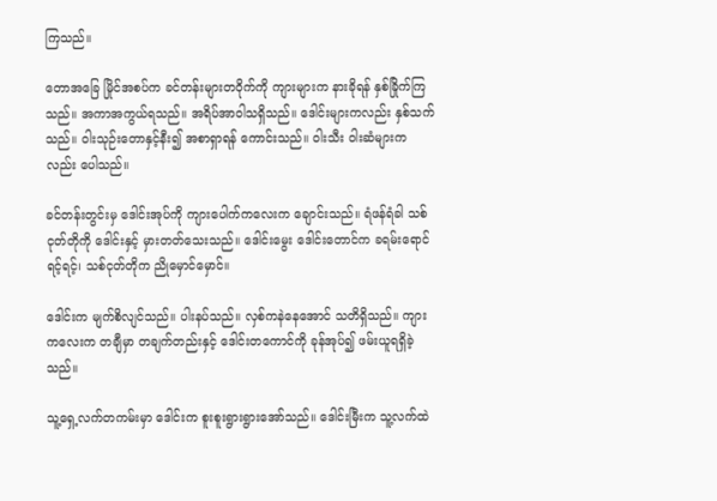ကြသည်။

တောအခြေ မြိုင်အစပ်က ခင်တန်းများတဝိုက်ကို ကျားများက နားခိုရန် နှစ်ခြိုက်ကြသည်။ အကာအကွယ်ရသည်။ အရိပ်အာဝါသရှိသည်။ ဒေါင်းများကလည်း နှစ်သက်သည်။ ဝါးသုဉ်းတောနှင့်နီး၍ အစာရှာရန် ကောင်းသည်။ ဝါးသီး ဝါးဆံများကလည်း ပေါသည်။

ခင်တန်းတွင်းမှ ဒေါင်းအုပ်ကို ကျားပေါက်ကလေးက ချောင်းသည်။ ရံဖန်ရံခါ သစ်ငုတ်တိုကို ဒေါင်းနှင့် မှားတတ်သေးသည်။ ဒေါင်းမွေး ဒေါင်းတောင်က ခရမ်းရောင်ရင့်ရင့်၊ သစ်ငုတ်တိုက ညိုမှောင်မှောင်။

ဒေါင်းက မျက်စိလျင်သည်။ ပါးနပ်သည်။ လှစ်ကနဲနေအောင် သတိရှိသည်။ ကျားကလေးက တချီမှာ တချက်တည်းနှင့် ဒေါင်းတကောင်ကို ခုန်အုပ်၍ ဖမ်းယူရရှိခဲ့သည်။

သူ့ရှေ့လက်တကမ်းမှာ ဒေါင်းက စူးစူးရွားရွားအော်သည်။ ဒေါင်းမြီးက သူ့လက်ထဲ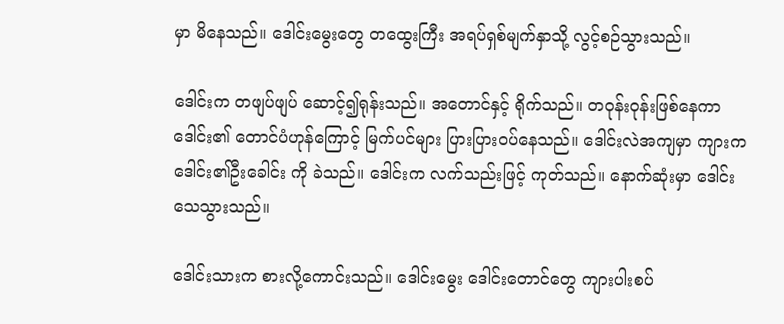မှာ မိနေသည်။ ဒေါင်းမွေးတွေ တထွေးကြီး အရပ်ရှစ်မျက်နှာသို့ လွင့်စဉ်သွားသည်။

ဒေါင်းက တဖျပ်ဖျပ် ဆောင့်၍ရုန်းသည်။ အတောင်နှင့် ရိုက်သည်။ တဝုန်းဝုန်းဖြစ်နေကာ ဒေါင်း၏ တောင်ပံဟုန်ကြောင့် မြက်ပင်များ ပြားပြားဝပ်နေသည်။ ဒေါင်းလဲအကျမှာ ကျားက ဒေါင်း၏ဦးခေါင်း ကို ခဲသည်။ ဒေါင်းက လက်သည်းဖြင့် ကုတ်သည်။ နောက်ဆုံးမှာ ဒေါင်းသေသွားသည်။

ဒေါင်းသားက စားလို့ကောင်းသည်။ ဒေါင်းမွေး ဒေါင်းတောင်တွေ ကျားပါးစပ်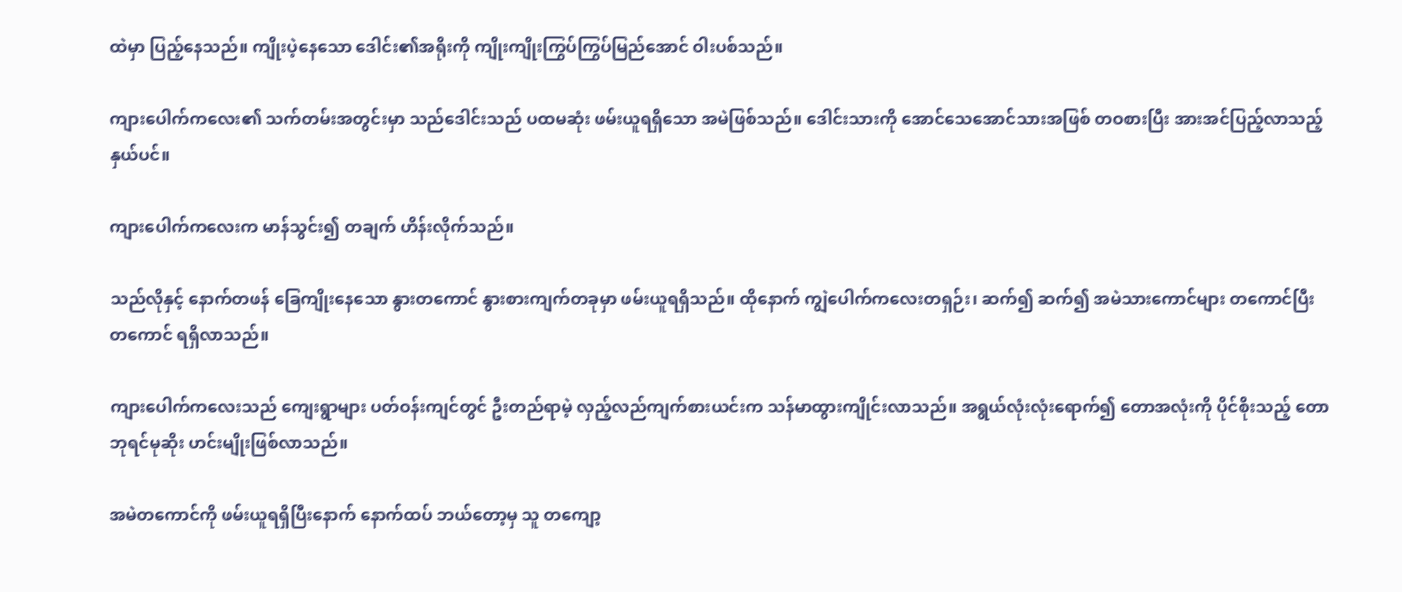ထဲမှာ ပြည့်နေသည်။ ကျိုးပဲ့နေသော ဒေါင်း၏အရိုးကို ကျိုးကျိုးကြွပ်ကြွပ်မြည်အောင် ဝါးပစ်သည်။

ကျားပေါက်ကလေး၏ သက်တမ်းအတွင်းမှာ သည်ဒေါင်းသည် ပထမဆုံး ဖမ်းယူရရှိသော အမဲဖြစ်သည်။ ဒေါင်းသားကို အောင်သေအောင်သားအဖြစ် တဝစားပြီး အားအင်ပြည့်လာသည့်နှယ်ပင်။

ကျားပေါက်ကလေးက မာန်သွင်း၍ တချက် ဟိန်းလိုက်သည်။

သည်လိုနှင့် နောက်တဖန် ခြေကျိုးနေသော နွားတကောင် နွားစားကျက်တခုမှာ ဖမ်းယူရရှိသည်။ ထိုနောက် ကျွဲပေါက်ကလေးတရှဉ်း၊ ဆက်၍ ဆက်၍ အမဲသားကောင်များ တကောင်ပြီး တကောင် ရရှိလာသည်။

ကျားပေါက်ကလေးသည် ကျေးရွာများ ပတ်ဝန်းကျင်တွင် ဦးတည်ရာမဲ့ လှည့်လည်ကျက်စားယင်းက သန်မာထွားကျိုင်းလာသည်။ အရွယ်လုံးလုံးရောက်၍ တောအလုံးကို ပိုင်စိုးသည့် တောဘုရင်မုဆိုး ဟင်းမျိုးဖြစ်လာသည်။

အမဲတကောင်ကို ဖမ်းယူရရှိပြီးနောက် နောက်ထပ် ဘယ်တော့မှ သူ တကျော့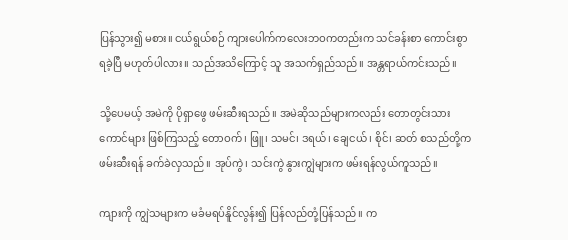ပြန်သွား၍ မစား။ ငယ်ရွယ်စဉ် ကျားပေါက်ကလေးဘဝကတည်းက သင်ခန်းစာ ကောင်းစွာ ရခဲ့ပြီ မဟုတ်ပါလား။ သည်အသိကြောင့် သူ အသက်ရှည်သည်။ အန္တရာယ်ကင်းသည်။

သို့ပေမယ့် အမဲကို ပိုရှာဖွေ ဖမ်းဆီးရသည်။ အမဲဆိုသည်များကလည်း တောတွင်းသားကောင်များ ဖြစ်ကြသည့် တောဝက်၊ ဖြူ၊ သမင်၊ ဒရယ်၊ ချေငယ်၊ စိုင်၊ ဆတ် စသည်တို့က ဖမ်းဆီးရန် ခက်ခဲလှသည်။ အုပ်ကွဲ၊ သင်းကွဲ နွားကျွဲများက ဖမ်းရန်လွယ်ကူသည်။

ကျားကို ကျွဲသများက မခံမရပ်နိူင်လွန်း၍ ပြန်လည်တုံ့ပြန်သည်။ က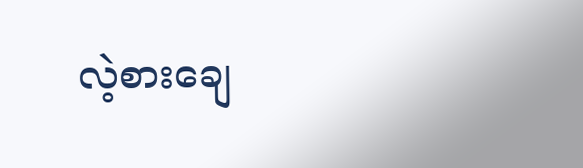လဲ့စားချေ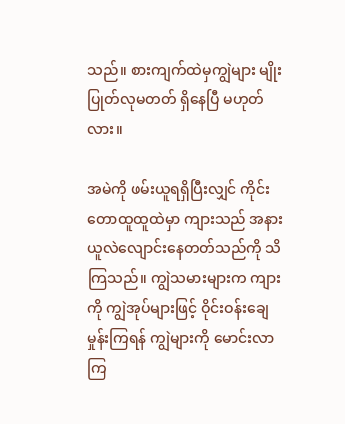သည်။ စားကျက်ထဲမှကျွဲများ မျိုးပြုတ်လုမတတ် ရှိနေပြီ မဟုတ်လား။

အမဲကို ဖမ်းယူရရှိပြီးလျှင် ကိုင်းတောထူထူထဲမှာ ကျားသည် အနားယူလဲလျောင်းနေတတ်သည်ကို သိကြသည်။ ကျွဲသမားများက ကျားကို ကျွဲအုပ်များဖြင့် ဝိုင်းဝန်းချေမှုန်းကြရန် ကျွဲများကို မောင်းလာကြ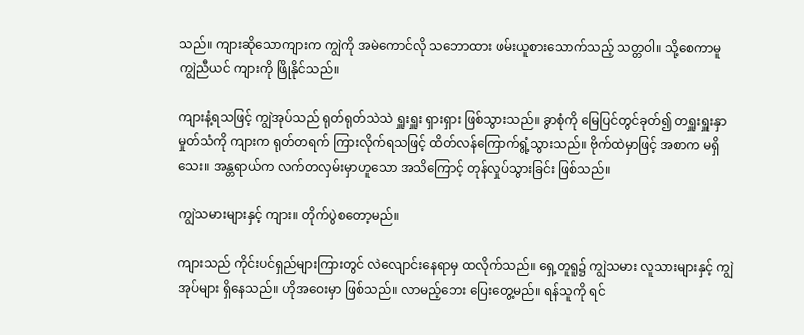သည်။ ကျားဆိုသောကျားက ကျွဲကို အမဲကောင်လို သဘောထား ဖမ်းယူစားသောက်သည့် သတ္တဝါ။ သို့စေကာမူ ကျွဲညီယင် ကျားကို ဖြိုနိုင်သည်။

ကျားနံ့ရသဖြင့် ကျွဲအုပ်သည် ရုတ်ရုတ်သဲသဲ ရှူးရှူး ရှားရှား ဖြစ်သွားသည်။ ခွာစုံကို မြေပြင်တွင်ခုတ်၍ တရှူးရှူးနှာမှုတ်သံကို ကျားက ရုတ်တရက် ကြားလိုက်ရသဖြင့် ထိတ်လန်ကြောက်ရွံ့သွားသည်။ ဗိုက်ထဲမှာဖြင့် အစာက မရှိသေး။ အန္တရာယ်က လက်တလှမ်းမှာဟူသော အသိကြောင့် တုန်လှုပ်သွားခြင်း ဖြစ်သည်။

ကျွဲသမားများနှင့် ကျား။ တိုက်ပွဲစတော့မည်။

ကျားသည် ကိုင်းပင်ရှည်များကြားတွင် လဲလျောင်းနေရာမှ ထလိုက်သည်။ ရှေ့တူရူ၌ ကျွဲသမား လူသားများနှင့် ကျွဲအုပ်များ ရှိနေသည်။ ဟိုအဝေးမှာ ဖြစ်သည်။ လာမည့်ဘေး ပြေးတွေ့မည်။ ရန်သူကို ရင်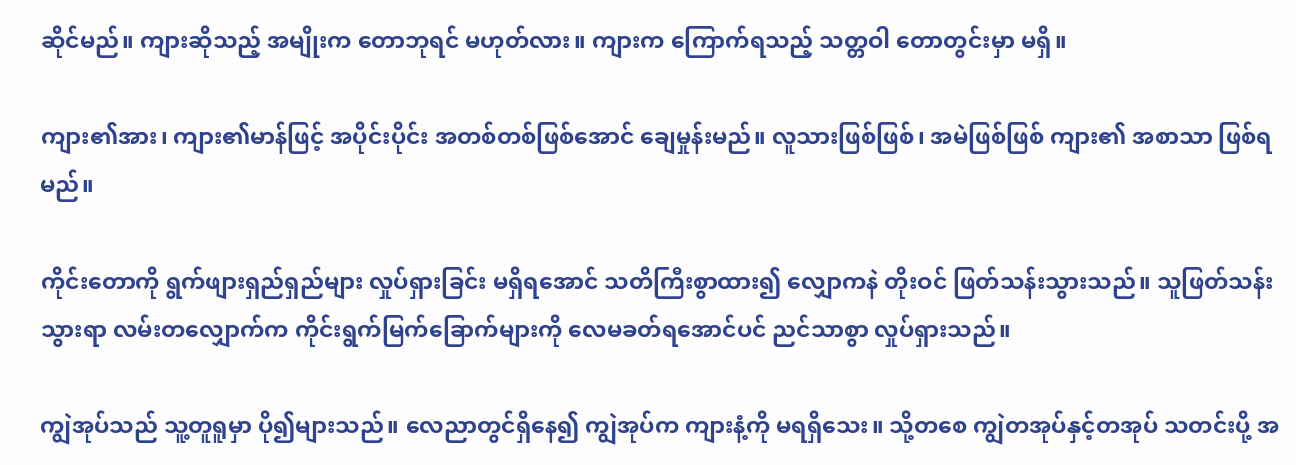ဆိုင်မည်။ ကျားဆိုသည့် အမျိုးက တောဘုရင် မဟုတ်လား။ ကျားက ကြောက်ရသည့် သတ္တဝါ တောတွင်းမှာ မရှိ။

ကျား၏အား၊ ကျား၏မာန်ဖြင့် အပိုင်းပိုင်း အတစ်တစ်ဖြစ်အောင် ချေမှုန်းမည်။ လူသားဖြစ်ဖြစ်၊ အမဲဖြစ်ဖြစ် ကျား၏ အစာသာ ဖြစ်ရမည်။

ကိုင်းတောကို ရွက်ဖျားရှည်ရှည်များ လှုပ်ရှားခြင်း မရှိရအောင် သတိကြီးစွာထား၍ လျှောကနဲ တိုးဝင် ဖြတ်သန်းသွားသည်။ သူဖြတ်သန်းသွားရာ လမ်းတလျှောက်က ကိုင်းရွက်မြက်ခြောက်များကို လေမခတ်ရအောင်ပင် ညင်သာစွာ လှုပ်ရှားသည်။

ကျွဲအုပ်သည် သူ့တူရူမှာ ပို၍များသည်။ လေညာတွင်ရှိနေ၍ ကျွဲအုပ်က ကျားနံ့ကို မရရှိသေး။ သို့တစေ ကျွဲတအုပ်နှင့်တအုပ် သတင်းပို့ အ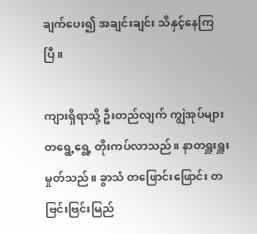ချက်ပေး၍ အချင်းချင်း သိနှင့်နေကြပြီ။

ကျားရှိရာသို့ ဦးတည်လျက် ကျွဲအုပ်များ တရွေ့ရွေ့ တိုးကပ်လာသည်။ နာတရှူးရှူး မှုတ်သည်။ ခွာသံ တဖြောင်းဖြောင်း တဗြင်းဗြင်းမြည်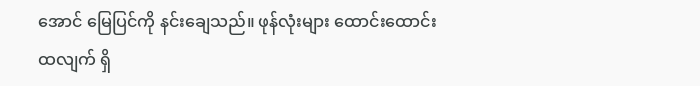အောင် မြေပြင်ကို နင်းချေသည်။ ဖုန်လုံးများ ထောင်းထောင်းထလျက် ရှိ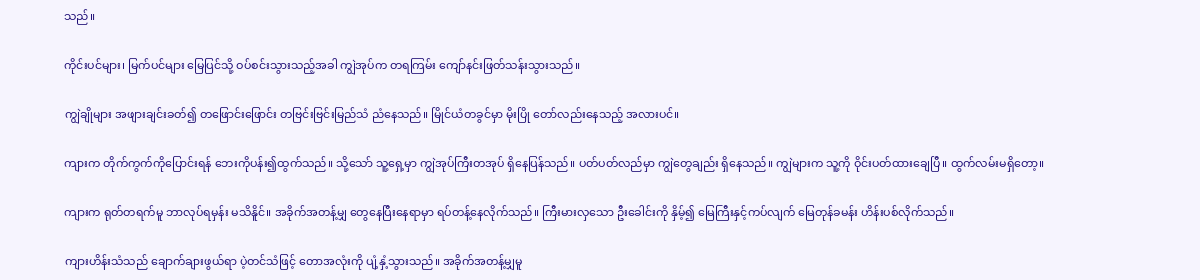သည်။

ကိုင်းပင်များ၊ မြက်ပင်များ မြေပြင်သို့ ဝပ်စင်းသွားသည့်အခါ ကျွဲအုပ်က တရကြမ်း ကျော်နင်းဖြတ်သန်းသွားသည်။

ကျွဲချိုများ အဖျားချင်းခတ်၍ တဖြောင်းဖြောင်း တဗြင်းဗြင်းမြည်သံ ညံနေသည်။ မြိုင်ယံတခွင်မှာ မိုးပြို တော်လည်းနေသည့် အလားပင်။

ကျားက တိုက်ကွက်ကိုပြောင်းရန် ဘေးကိုပန်း၍ထွက်သည်။ သို့သော် သူ့ရှေ့မှာ ကျွဲအုပ်ကြီးတအုပ် ရှိနေပြန်သည်။ ပတ်ပတ်လည်မှာ ကျွဲတွေချည်း ရှိနေသည်။ ကျွဲများက သူ့ကို ဝိုင်းပတ်ထားချေပြီ။ ထွက်လမ်းမရှိတော့။

ကျားက ရုတ်တရက်မူ ဘာလုပ်ရမှန်း မသိနိူင်။ အခိုက်အတန့်မျှ တွေနေပြီးနေရာမှာ ရပ်တန့်နေလိုက်သည်။ ကြီးမားလှသော ဦးခေါင်းကို နှိမ့်၍ မြေကြီးနှင့်ကပ်လျက် မြေတုန်ခမန်း ဟိန်းပစ်လိုက်သည်။

ကျားဟိန်းသံသည် ချောက်ချားဖွယ်ရာ ပဲ့တင်သံဖြင့် တောအလုံးကို ပျံ့နှံ့သွားသည်။ အခိုက်အတန့်မျှမူ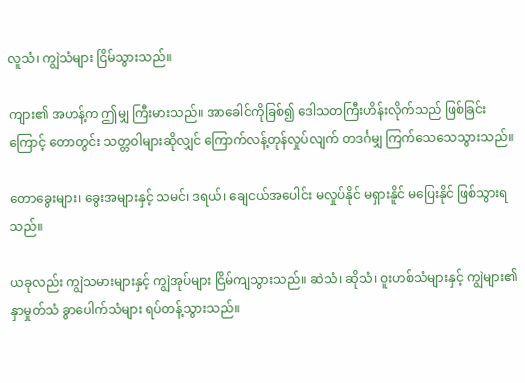လူသံ၊ ကျွဲသံများ ငြိမ်သွားသည်။

ကျား၏ အဟန့်က ဤမျှ ကြီးမားသည်။ အာခေါင်ကိုခြစ်၍ ဒေါသတကြီးဟိန်းလိုက်သည် ဖြစ်ခြင်းကြောင့် တောတွင်း သတ္တဝါများဆိုလျှင် ကြောက်လန့်တုန်လှုပ်လျက် တဒင်္ဂမျှ ကြက်သေသေသွားသည်။

တောခွေးများ၊ ခွေးအများနှင့် သမင်၊ ဒရယ်၊ ချေငယ်အပေါင်း မလှုပ်နိုင် မရှားနိူင် မပြေးနိုင် ဖြစ်သွားရသည်။

ယခုလည်း ကျွဲသမားများနှင့် ကျွဲအုပ်များ ငြိမ်ကျသွားသည်။ ဆဲသံ၊ ဆိုသံ၊ ဝူးဟစ်သံများနှင့် ကျွဲများ၏ နှာမှုတ်သံ ခွာပေါက်သံများ ရပ်တန့်သွားသည်။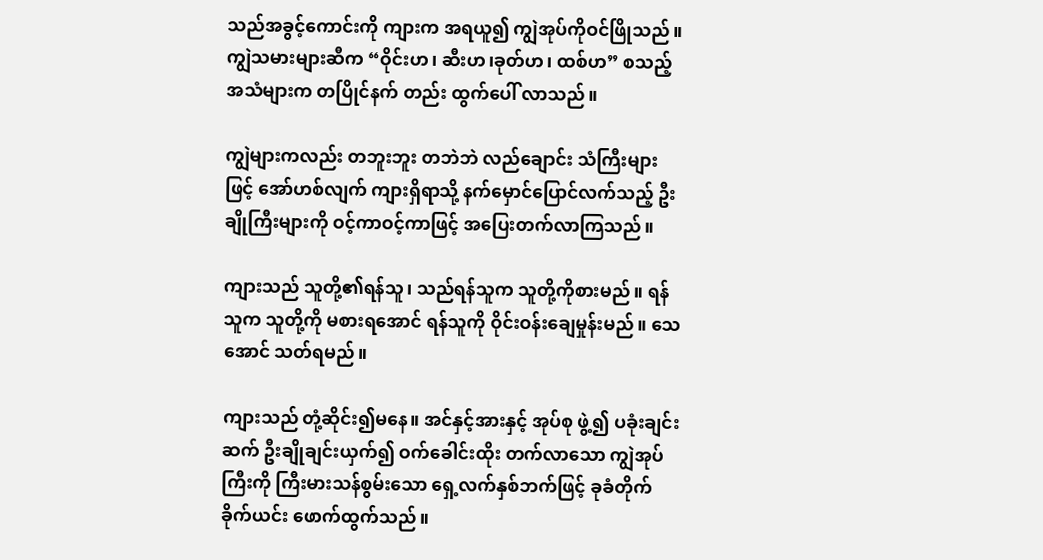သည်အခွင့်ကောင်းကို ကျားက အရယူ၍ ကျွဲအုပ်ကိုဝင်ဖြိုသည်။ ကျွဲသမားများဆီက “ဝိုင်းဟ၊ ဆီးဟ၊ခုတ်ဟ၊ ထစ်ဟ” စသည့် အသံများက တပြိုင်နက် တည်း ထွက်ပေါ် လာသည်။

ကျွဲများကလည်း တဘူးဘူး တဘဲဘဲ လည်ချောင်း သံကြီးများဖြင့် အော်ဟစ်လျက် ကျားရှိရာသို့ နက်မှောင်ပြောင်လက်သည့် ဦးချိုကြီးများကို ဝင့်ကာဝင့်ကာဖြင့် အပြေးတက်လာကြသည်။

ကျားသည် သူတို့၏ရန်သူ၊ သည်ရန်သူက သူတို့ကိုစားမည်။ ရန်သူက သူတို့ကို မစားရအောင် ရန်သူကို ဝိုင်းဝန်းချေမှုန်းမည်။ သေအောင် သတ်ရမည်။

ကျားသည် တုံ့ဆိုင်း၍မနေ။ အင်နှင့်အားနှင့် အုပ်စု ဖွဲ့၍ ပခုံးချင်းဆက် ဦးချိုချင်းယှက်၍ ဝက်ခေါင်းထိုး တက်လာသော ကျွဲအုပ်ကြီးကို ကြီးမားသန်စွမ်းသော ရှေ့လက်နှစ်ဘက်ဖြင့် ခုခံတိုက်ခိုက်ယင်း ဖောက်ထွက်သည်။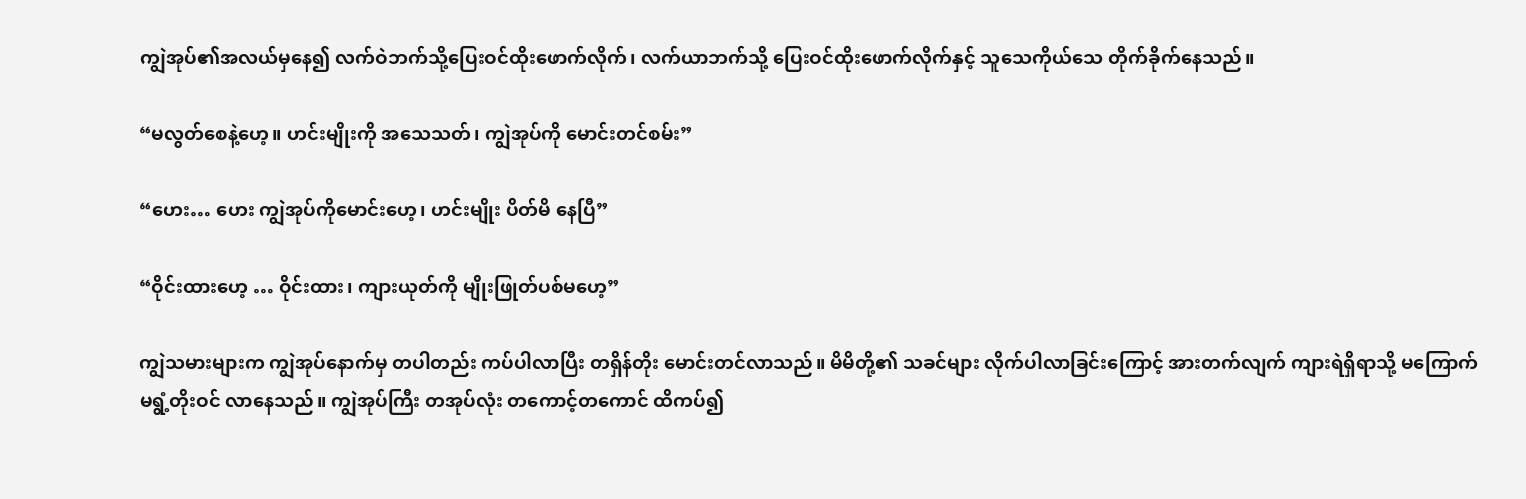ကျွဲအုပ်၏အလယ်မှနေ၍ လက်ဝဲဘက်သို့ပြေးဝင်ထိုးဖောက်လိုက်၊ လက်ယာဘက်သို့ ပြေးဝင်ထိုးဖောက်လိုက်နှင့် သူသေကိုယ်သေ တိုက်ခိုက်နေသည်။

“မလွတ်စေနဲ့ဟေ့။ ဟင်းမျိုးကို အသေသတ်၊ ကျွဲအုပ်ကို မောင်းတင်စမ်း”

“ဟေး… ဟေး ကျွဲအုပ်ကိုမောင်းဟေ့၊ ဟင်းမျိုး ပိတ်မိ နေပြီ”

“ဝိုင်းထားဟေ့ … ဝိုင်းထား၊ ကျားယုတ်ကို မျိုးဖြုတ်ပစ်မဟေ့”

ကျွဲသမားများက ကျွဲအုပ်နောက်မှ တပါတည်း ကပ်ပါလာပြီး တရှိန်တိုး မောင်းတင်လာသည်။ မိမိတို့၏ သခင်များ လိုက်ပါလာခြင်းကြောင့် အားတက်လျက် ကျားရဲရှိရာသို့ မကြောက်မရွံ့တိုးဝင် လာနေသည်။ ကျွဲအုပ်ကြီး တအုပ်လုံး တကောင့်တကောင် ထိကပ်၍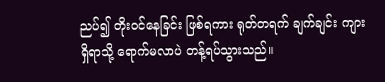ညပ်၍ တိုးဝင်နေခြင်း ဖြစ်ရကား ရုတ်တရက် ချက်ချင်း ကျားရှိရာသို့ ရောက်မလာပဲ တန့်ရပ်သွားသည်။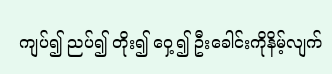ကျပ်၍ ညပ်၍ တိုး၍ ဝှေ့၍ ဦးခေါင်းကိုနိမ့်လျက်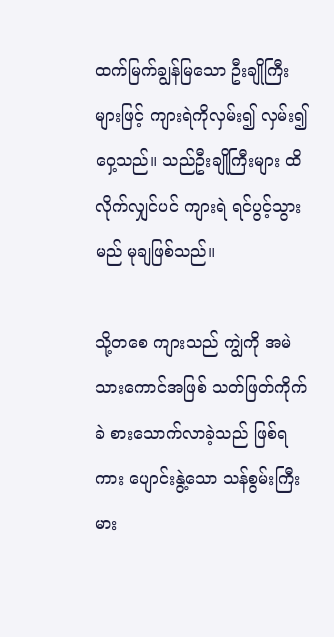ထက်မြက်ချွန်မြသော ဦးချိုကြီးများဖြင့် ကျားရဲကိုလှမ်း၍ လှမ်း၍ ဝှေ့သည်။ သည်ဦးချိုကြီးများ ထိလိုက်လျှင်ပင် ကျားရဲ ရင်ပွင့်သွားမည် မုချဖြစ်သည်။

သို့တစေ ကျားသည် ကျွဲကို အမဲသားကောင်အဖြစ် သတ်ဖြတ်ကိုက်ခဲ စားသောက်လာခဲ့သည် ဖြစ်ရကား ပျောင်းနွဲ့သော သန်စွမ်းကြီးမား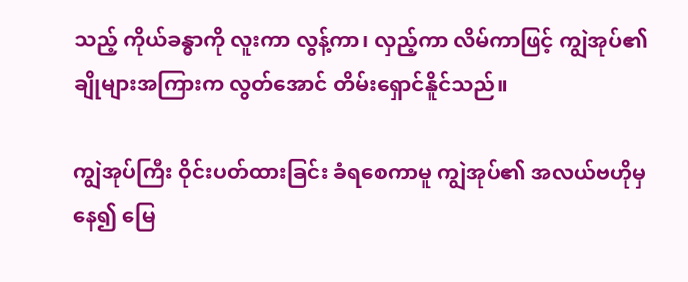သည့် ကိုယ်ခန္ဓာကို လူးကာ လွန့်ကာ၊ လှည့်ကာ လိမ်ကာဖြင့် ကျွဲအုပ်၏ချိုများအကြားက လွတ်အောင် တိမ်းရှောင်နိူင်သည်။

ကျွဲအုပ်ကြီး ဝိုင်းပတ်ထားခြင်း ခံရစေကာမူ ကျွဲအုပ်၏ အလယ်ဗဟိုမှနေ၍ မြေ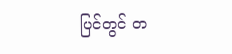ပြင်တွင် တ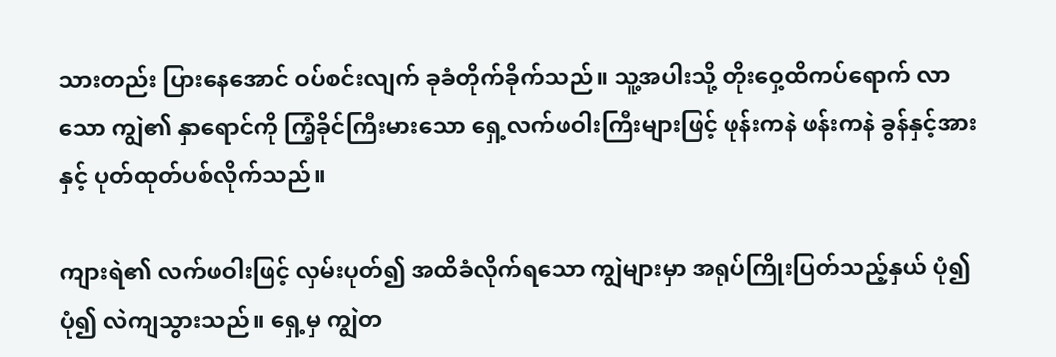သားတည်း ပြားနေအောင် ဝပ်စင်းလျက် ခုခံတိုက်ခိုက်သည်။ သူ့အပါးသို့ တိုးဝှေ့ထိကပ်ရောက် လာသော ကျွဲ၏ နှာရောင်ကို ကြံ့ခိုင်ကြီးမားသော ရှေ့လက်ဖဝါးကြီးများဖြင့် ဖုန်းကနဲ ဖန်းကနဲ ခွန်နှင့်အားနှင့် ပုတ်ထုတ်ပစ်လိုက်သည်။

ကျားရဲ၏ လက်ဖဝါးဖြင့် လှမ်းပုတ်၍ အထိခံလိုက်ရသော ကျွဲများမှာ အရုပ်ကြိုးပြတ်သည့်နှယ် ပုံ၍ပုံ၍ လဲကျသွားသည်။ ရှေ့မှ ကျွဲတ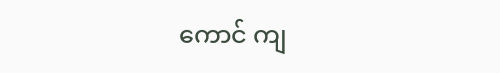ကောင် ကျ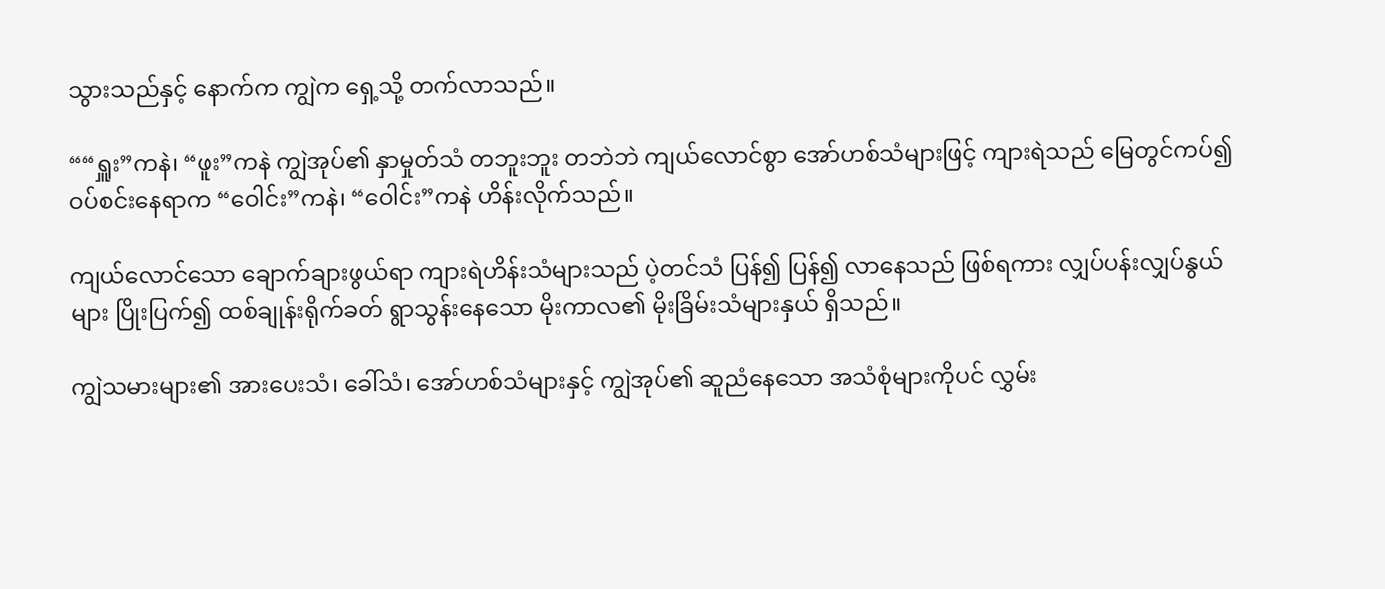သွားသည်နှင့် နောက်က ကျွဲက ရှေ့သို့ တက်လာသည်။

““ရှူး”ကနဲ၊ “ဖူး”ကနဲ ကျွဲအုပ်၏ နှာမှုတ်သံ တဘူးဘူး တဘဲဘဲ ကျယ်လောင်စွာ အော်ဟစ်သံများဖြင့် ကျားရဲသည် မြေတွင်ကပ်၍ ဝပ်စင်းနေရာက “ဝေါင်း”ကနဲ၊ “ဝေါင်း”ကနဲ ဟိန်းလိုက်သည်။

ကျယ်လောင်သော ချောက်ချားဖွယ်ရာ ကျားရဲဟိန်းသံများသည် ပဲ့တင်သံ ပြန်၍ ပြန်၍ လာနေသည် ဖြစ်ရကား လျှပ်ပန်းလျှပ်နွယ်များ ပြိုးပြက်၍ ထစ်ချုန်းရိုက်ခတ် ရွာသွန်းနေသော မိုးကာလ၏ မိုးခြိမ်းသံများနှယ် ရှိသည်။

ကျွဲသမားများ၏ အားပေးသံ၊ ခေါ်သံ၊ အော်ဟစ်သံများနှင့် ကျွဲအုပ်၏ ဆူညံနေသော အသံစုံများကိုပင် လွှမ်း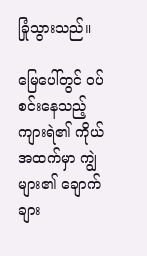ခြုံသွားသည်။

မြေပေါ်တွင် ဝပ်စင်းနေသည့် ကျားရဲ၏ ကိုယ်အထက်မှာ ကျွဲများ၏ ချောက်ချား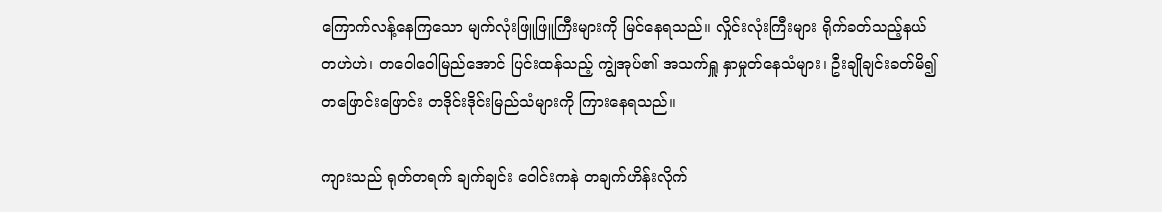ကြောက်လန့်နေကြသော မျက်လုံးဖြူဖြူကြီးများကို မြင်နေရသည်။ လှိုင်းလုံးကြီးများ ရိုက်ခတ်သည့်နယ် တဟဲဟဲ၊ တဝေါဝေါမြည်အောင် ပြင်းထန်သည့် ကျွဲအုပ်၏ အသက်ရှူ နှာမှုတ်နေသံများ၊ ဦးချိုချင်းခတ်မိ၍ တဖြောင်းဖြောင်း တဒိုင်းဒိုင်းမြည်သံများကို ကြားနေရသည်။

ကျားသည် ရုတ်တရက် ချက်ချင်း ဝေါင်းကနဲ တချက်ဟိန်းလိုက်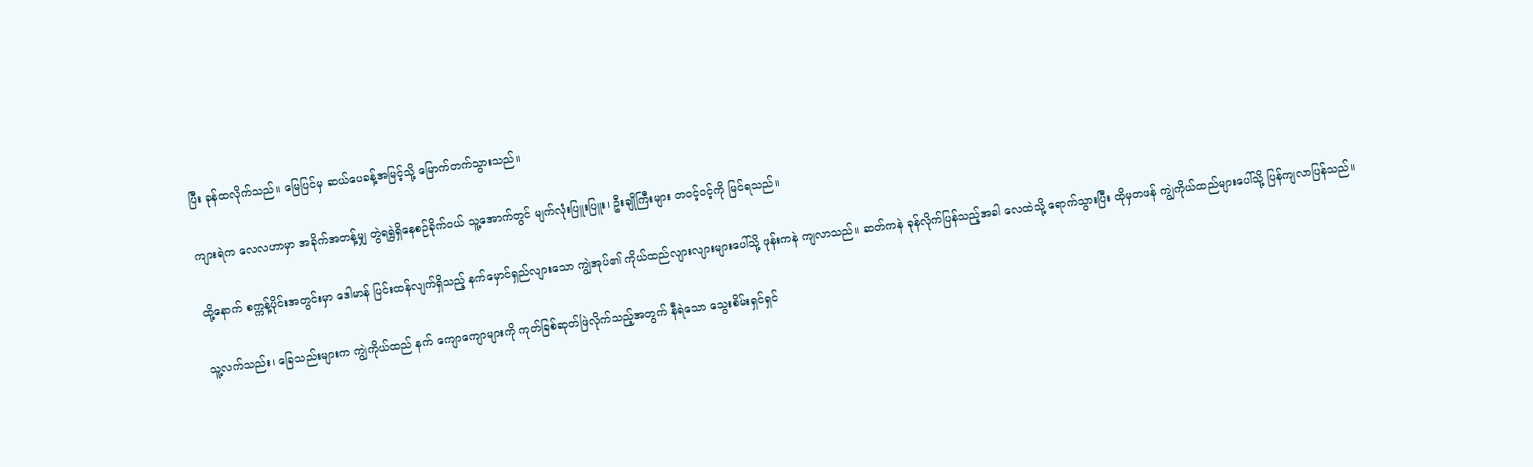ပြီး ခုန်ထလိုက်သည်။ မြေပြင်မှ ဆယ်ပေခန့်အမြင့်သို့ မြောက်တက်သွားသည်။

ကျားရဲက လေလဟာမှာ အခိုက်အတန့်မျှ တွဲရရွဲရှိနေစဉ်ခိုက်ဝယ် သူ့အောက်တွင် မျက်လုံးပြူးပြူး၊ ဦးချိုကြီးများ တဝင့်ဝင့်ကို မြင်ရသည်။

ထို့နောက် စက္ကန့်ပိုင်းအတွင်းမှာ ဒေါမာန် ပြင်းထန်လျက်ရှိသည့် နက်မှောင်ရှည်လျားသော ကျွဲအုပ်၏ ကိုယ်ထည်လျားလျားများပေါ်သို့ ဖုန်းကနဲ ကျလာသည်။ ဆတ်ကနဲ ခုန်လိုက်ပြန်သည့်အခါ လေထဲသို့ ရောက်သွားပြီး ထိုမှတဖန် ကျွဲကိုယ်ထည်များပေါ်သို့ ပြန်ကျလာပြန်သည်။

သူ့လက်သည်း၊ ခြေသည်းများက ကျွဲကိုယ်ထည် နက် ကျောကျောများကို ကုတ်ခြစ်ဆုတ်ဖြဲလိုက်သည့်အတွက် နီရဲသော သွေးစိမ်းရှင်ရှင်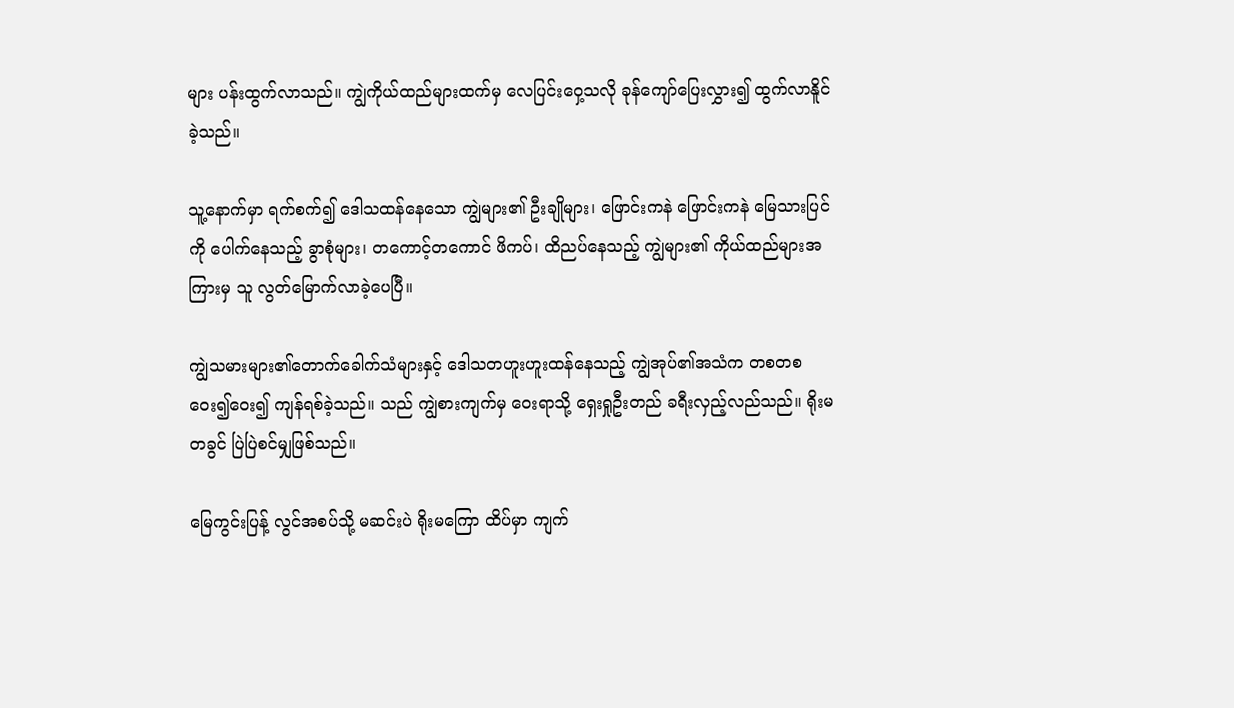များ ပန်းထွက်လာသည်။ ကျွဲကိုယ်ထည်များထက်မှ လေပြင်းဝှေ့သလို ခုန်ကျော်ပြေးလွှား၍ ထွက်လာနိူင်ခဲ့သည်။

သူ့နောက်မှာ ရက်စက်၍ ဒေါသထန်နေသော ကျွဲများ၏ ဦးချိုများ၊ ဖြောင်းကနဲ ဖြောင်းကနဲ မြေသားပြင်ကို ပေါက်နေသည့် ခွာစုံများ၊ တကောင့်တကောင် ဖိကပ်၊ ထိညပ်နေသည့် ကျွဲများ၏ ကိုယ်ထည်များအကြားမှ သူ လွတ်မြောက်လာခဲ့ပေပြီ။

ကျွဲသမားများ၏တောက်ခေါက်သံများနှင့် ဒေါသတဟူးဟူးထန်နေသည့် ကျွဲအုပ်၏အသံက တစတစ ဝေး၍ဝေး၍ ကျန်ရစ်ခဲ့သည်။ သည် ကျွဲစားကျက်မှ ဝေးရာသို့ ရှေးရှုဦးတည် ခရီးလှည့်လည်သည်။ ရိုးမတခွင် ပြဲပြဲစင်မျှဖြစ်သည်။

မြေကွင်းပြန့် လွင်အစပ်သို့ မဆင်းပဲ ရိုးမကြော ထိပ်မှာ ကျက်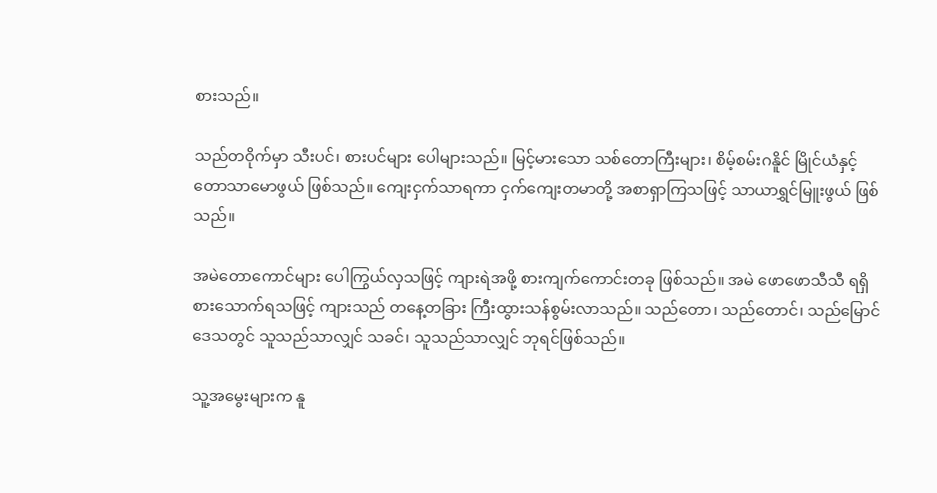စားသည်။

သည်တဝိုက်မှာ သီးပင်၊ စားပင်များ ပေါများသည်။ မြင့်မားသော သစ်တောကြီးများ၊ စိမ့်စမ်းဂနိူင် မြိုင်ယံနှင့် တောသာမောဖွယ် ဖြစ်သည်။ ကျေးငှက်သာရကာ ငှက်ကျေးတမာတို့ အစာရှာကြသဖြင့် သာယာရွှင်မြူးဖွယ် ဖြစ်သည်။

အမဲတောကောင်များ ပေါကြွယ်လှသဖြင့် ကျားရဲအဖို့ စားကျက်ကောင်းတခု ဖြစ်သည်။ အမဲ ဖောဖောသီသီ ရရှိစားသောက်ရသဖြင့် ကျားသည် တနေ့တခြား ကြီးထွားသန်စွမ်းလာသည်။ သည်တော၊ သည်တောင်၊ သည်မြောင်ဒေသတွင် သူသည်သာလျှင် သခင်၊ သူသည်သာလျှင် ဘုရင်ဖြစ်သည်။

သူ့အမွေးများက နူ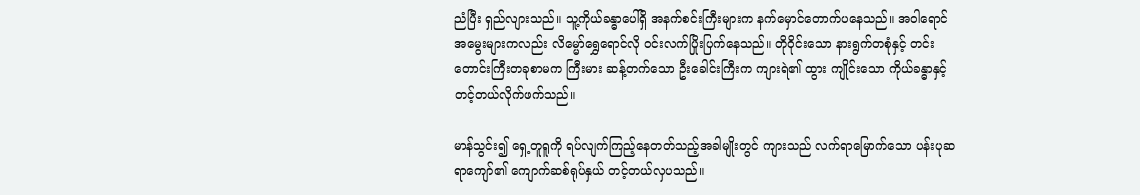ညံပြီး ရှည်လျားသည်။ သူ့ကိုယ်ခန္ဓာပေါ်ရှိ အနက်စင်းကြီးများက နက်မှောင်တောက်ပနေသည်။ အဝါရောင်အမွေးများကလည်း လိမ္မော်ရွှေရောင်လို ဝင်းလက်ပြိုးပြက်နေသည်။ တိုဝိုင်းသော နားရွက်တစုံနှင့် တင်းတောင်းကြီးတခုစာမက ကြီးမား ဆန့်တက်သော ဦးခေါင်းကြီးက ကျားရဲ၏ ထွား ကျိုင်းသော ကိုယ်ခန္ဓာနှင့် တင့်တယ်လိုက်ဖက်သည်။

မာန်သွင်း၍ ရှေ့တူရူကို ရပ်လျက်ကြည့်နေတတ်သည့်အခါမျိုးတွင် ကျားသည် လက်ရာမြောက်သော ပန်းပုဆရာကျော်၏ ကျောက်ဆစ်ရုပ်နှယ် တင့်တယ်လှပသည်။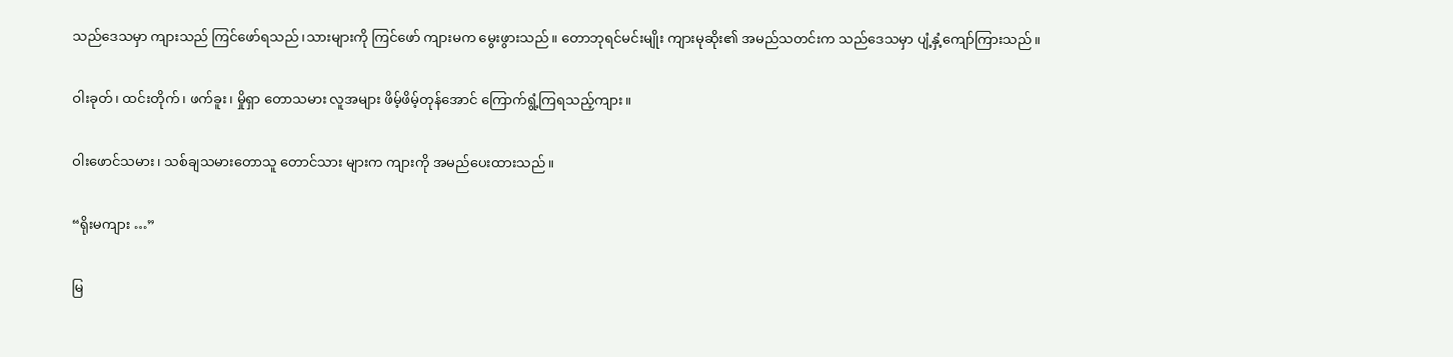သည်ဒေသမှာ ကျားသည် ကြင်ဖော်ရသည်၊သားများကို ကြင်ဖော် ကျားမက မွေးဖွားသည်။ တောဘုရင်မင်းမျိုး ကျားမုဆိုး၏ အမည်သတင်းက သည်ဒေသမှာ ပျံ့နှံ့ကျော်ကြားသည်။

ဝါးခုတ်၊ ထင်းတိုက်၊ ဖက်ခူး၊ မှိုရှာ တောသမား လူအများ ဖိမ့်ဖိမ့်တုန်အောင် ကြောက်ရွံ့ကြရသည့်ကျား။

ဝါးဖောင်သမား၊ သစ်ချသမားတောသူ တောင်သား များက ကျားကို အမည်ပေးထားသည်။

“ရိုးမကျား …”

မြ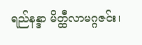ရည်နန္ဒာ မိတ္ထီလာမဂ္ဂဇင်း၊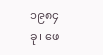၁၉၈၄ခု၊ ဖေ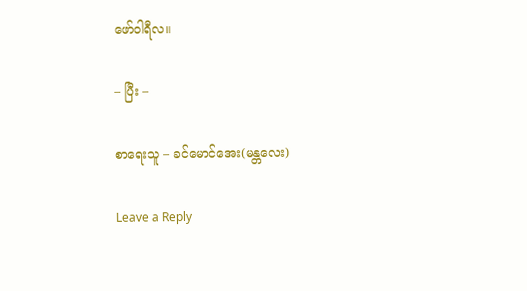ဖော်ဝါရီလ။

– ပြီး –

စာရေးသူ – ခင်မောင်အေး(မန္တလေး)

Leave a Reply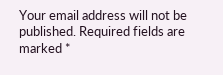Your email address will not be published. Required fields are marked *